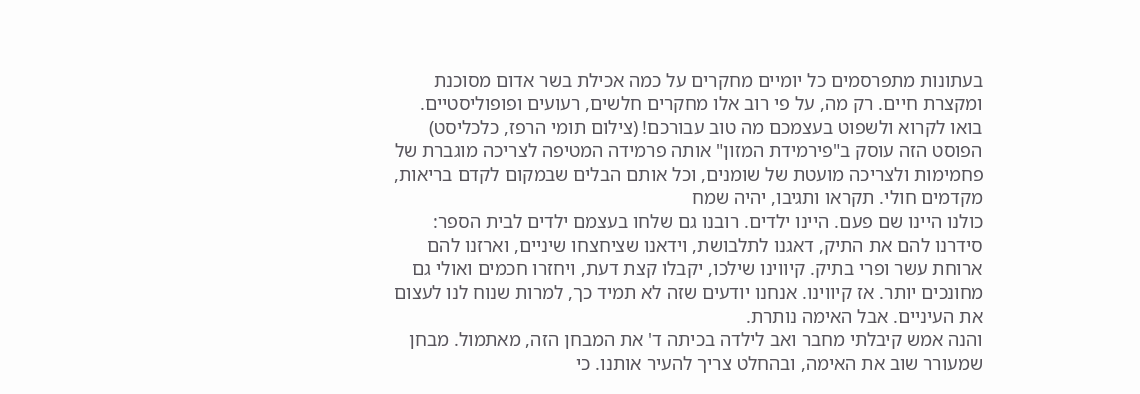בעתונות מתפרסמים כל יומיים מחקרים על כמה אכילת בשר אדום מסוכנת ומקצרת חיים. רק מה, על פי רוב אלו מחקרים חלשים, רעועים ופופוליסטיים. בואו לקרוא ולשפוט בעצמכם מה טוב עבורכם! (צילום תומי הרפז, כלכליסט)
הפוסט הזה עוסק ב"פירמידת המזון" אותה פרמידה המטיפה לצריכה מוגברת של פחמימות ולצריכה מועטת של שומנים, וכל אותם הבלים שבמקום לקדם בריאות, מקדמים חולי. תקראו ותגיבו, יהיה שמח
כולנו היינו שם פעם. היינו ילדים. רובנו גם שלחו בעצמם ילדים לבית הספר: סידרנו להם את התיק, דאגנו לתלבושת, וידאנו שציחצחו שיניים, וארזנו להם ארוחת עשר ופרי בתיק. קיווינו שילכו, יקבלו קצת דעת, ויחזרו חכמים ואולי גם מחונכים יותר. אז קיווינו. אנחנו יודעים שזה לא תמיד כך, למרות שנוח לנו לעצום את העיניים. אבל האימה נותרת.
והנה אמש קיבלתי מחבר ואב לילדה בכיתה ד' את המבחן הזה, מאתמול. מבחן שמעורר שוב את האימה, ובהחלט צריך להעיר אותנו. כי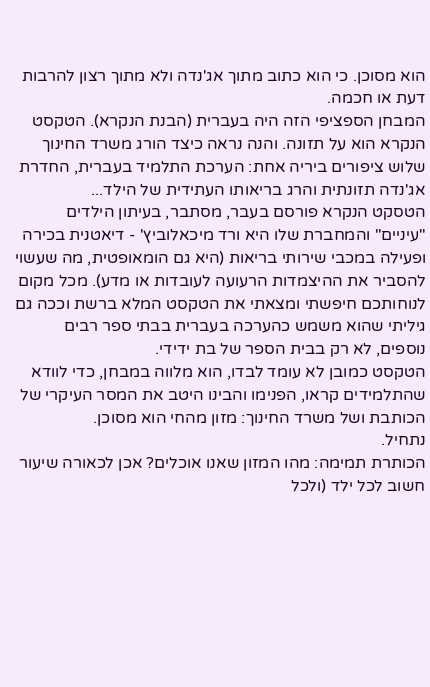הוא מסוכן. כי הוא כתוב מתוך אג'נדה ולא מתוך רצון להרבות דעת או חכמה.
המבחן הספציפי הזה היה בעברית (הבנת הנקרא). הטקסט הנקרא הוא על תזונה. והנה נראה כיצד הורג משרד החינוך שלוש ציפורים ביריה אחת: הערכת התלמיד בעברית, החדרת אג'נדה תזונתית והרג בריאותו העתידית של הילד...
הטסקט הנקרא פורסם בעבר, מסתבר, בעיתון הילדים "עיניים" והמחברת שלו היא ורד מיכאלוביץ' - דיאטנית בכירה ופעילה במכבי שירותי בריאות (היא גם הומאופטית, מה שעשוי להסביר את ההיצמדות הרעועה לעובדות או מדע). מכל מקום לנוחותכם חיפשתי ומצאתי את הטקסט המלא ברשת וככה גם גיליתי שהוא משמש כהערכה בעברית בבתי ספר רבים נוספים, לא רק בבית הספר של בת ידידי.
הטקסט כמובן לא עומד לבדו, הוא מלווה במבחן, כדי לוודא שהתלמידים קראו, הפנימו והבינו היטב את המסר העיקרי של הכותבת ושל משרד החינוך: מזון מהחי הוא מסוכן.
נתחיל.
הכותרת תמימה: מהו המזון שאנו אוכלים? אכן לכאורה שיעור חשוב לכל ילד (ולכל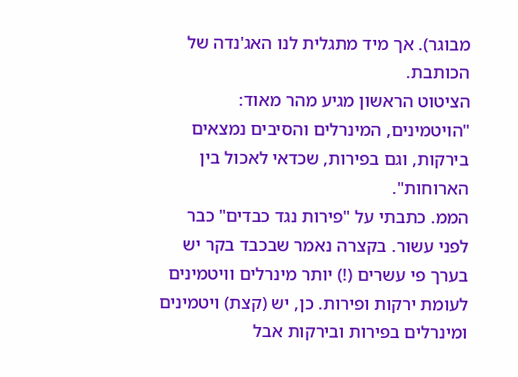מבוגר). אך מיד מתגלית לנו האג'נדה של הכותבת.
הציטוט הראשון מגיע מהר מאוד: "הויטמינים, המינרלים והסיבים נמצאים בירקות, וגם בפירות, שכדאי לאכול בין הארוחות".
הממ. כתבתי על "פירות נגד כבדים" כבר לפני עשור. בקצרה נאמר שבכבד בקר יש בערך פי עשרים (!) יותר מינרלים וויטמינים לעומת ירקות ופירות. כן, יש (קצת) ויטמינים ומינרלים בפירות ובירקות אבל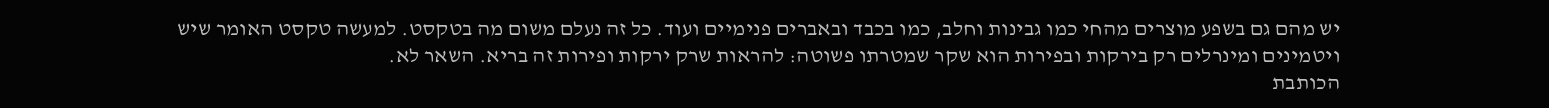יש מהם גם בשפע מוצרים מהחי כמו גבינות וחלב, כמו בכבד ובאברים פנימיים ועוד. כל זה נעלם משום מה בטקסט. למעשה טקסט האומר שיש ויטמינים ומינרלים רק בירקות ובפירות הוא שקר שמטרתו פשוטה: להראות שרק ירקות ופירות זה בריא. השאר לא.
הכותבת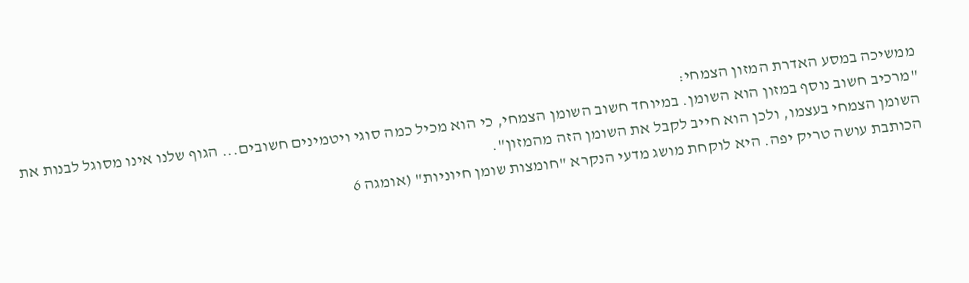ממשיכה במסע האדרת המזון הצמחי:
"מרכיב חשוב נוסף במזון הוא השומן. במיוחד חשוב השומן הצמחי, כי הוא מכיל כמה סוגי ויטמינים חשובים... הגוף שלנו אינו מסוגל לבנות את השומן הצמחי בעצמו, ולכן הוא חייב לקבל את השומן הזה מהמזון".
הכותבת עושה טריק יפה. היא לוקחת מושג מדעי הנקרא "חומצות שומן חיוניות" (אומגה 6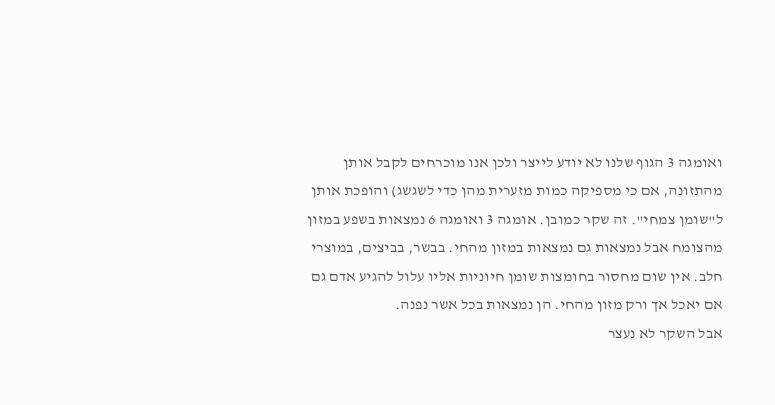ואומגה 3 הגוף שלנו לא יודע לייצר ולכן אנו מוכרחים לקבל אותן מהתזונה, אם כי מספיקה כמות מזערית מהן כדי לשגשג) והופכת אותן ל"שומן צמחי". זה שקר כמובן. אומגה 3 ואומגה 6 נמצאות בשפע במזון מהצומח אבל נמצאות גם נמצאות במזון מהחי. בבשר, בביצים, במוצרי חלב. אין שום מחסור בחומצות שומן חיוניות אליו עלול להגיע אדם גם אם יאכל אך ורק מזון מהחי. הן נמצאות בכל אשר נפנה.
אבל השקר לא נעצר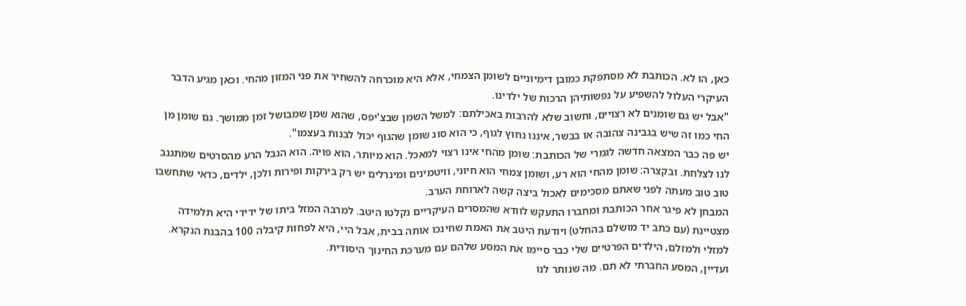כאן, הו לא. הכותבת לא מסתפקת כמובן דימיוניים לשומן הצמחי, אלא היא מוכרחה להשחיר את פני המזון מהחי. וכאן מגיע הדבר העיקרי העלול להשפיע על נפשותיהן הרכות של ילדינו.
"אבל יש גם שומנים לא רצויים, וחשוב שלא להרבות באכילתם: למשל השמן שבצ'יפס, שהוא שמן שמבושל זמן ממושך. גם שומן מן החי כמו זה שיש בגבינה צהובה או בבשר, איננו נחוץ לגוף, כי הוא סוג שומן שהגוף יכול לבנות בעצמו".
יש פה כבר המצאה חדשה לגמרי של הכותבת: שומן מהחי אינו רצוי למאכל. הוא מיותר, הוא פויה. הוא הנבל הרע מהסרטים שמתגנב לנו לצלחת. ובקצרה: שומן מהחי הוא רע, ושומן צמחי הוא חיוני, וויטמינים ומינרלים יש רק בירקות ופירות ולכן, ילדים, כדאי שתחשבו טוב טוב מעתה לפני שאתם מסכימים לאכול ביצה קשה לארוחת הערב.
המבחן לא פיגר אחר הכותבת ומחברו התעקש לוודא שהמסרים העיקריים נקלטו היטב. למרבה המזל ביתו של ידידי היא תלמידה מצטיינת (עם כתב יד מושלם בהחלט) ויודעת היטב את האמת שחינכו אותה בבית, אבל היי, היא לפחות קיבלה 100 בהבנת הנקרא.
למזלי ולמזלם, הילדים הפרטיים שלי כבר סיימו את המסע שלהם עם מערכת החינוך היסודית.
ועדיין, המסע החברתי לא תם. מה שנותר לנו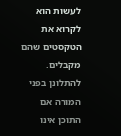לעשות הוא לקרוא את הטקסטים שהם מקבלים. להתלונן בפני המורה אם התוכן אינו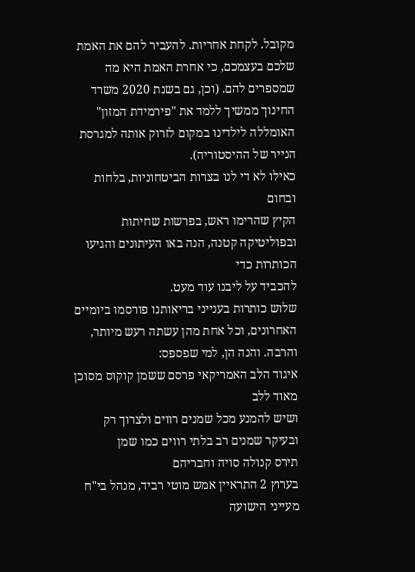מקובל. לקחת אחריות. להעביר להם את האמת שלכם בעצמכם, כי אחרת האמת היא מה שמספרים להם. (וכן, גם בשנת 2020 משרד החינוך ממשיך ללמד את "פירמידת המזון" האומללה לילדינו במקום לזרוק אותה למגרסת הנייר של ההיסטוריה).
כאילו לא די לנו בצרות הביטחוניות, בלחות ובחום
הקיץ שהרימו ראש, בפרשות שחיתות ובפוליטיקה קטנה, הנה באו העיתונים והגיעו הכותרות כדי
להכביד על ליבנו עוד מעט.
שלוש כותרות בענייני בריאותנו פורסמו ביומיים
האחרונים, וכל אחת מהן עשתה רעש מיותר, והרבה. והנה הן, למי שפספס:
איגוד הלב האמריקאי פרסם ששמן קוקוס מסוכן מאוד ללב
ושיש להמנע מכל שמנים רווים ולצרוך רק ובעיקר שמנים רב בלתי רווים כמו שמן
תירס קנולה סויה וחבריהם
בערוץ 2 התראיין אמש מוטי רביד, מנהל בי"ח
מעייני הישועה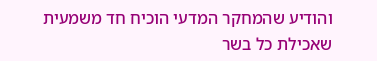והודיע שהמחקר המדעי הוכיח חד משמעית שאכילת כל בשר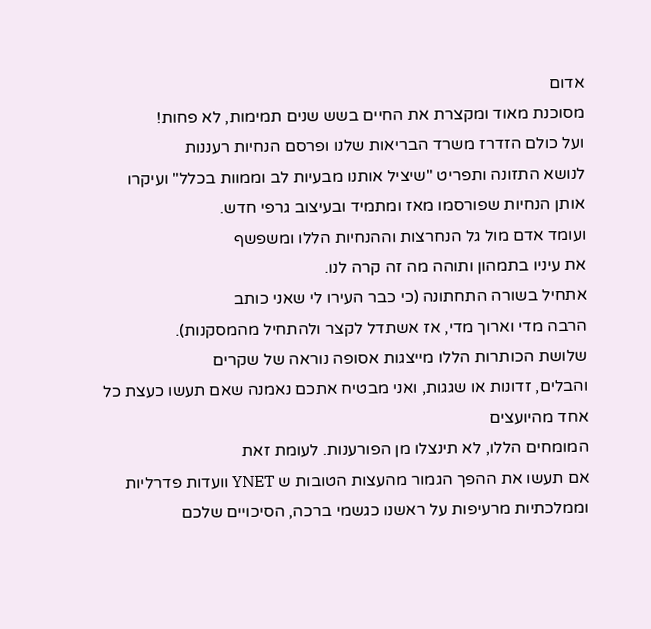אדום
מסוכנת מאוד ומקצרת את החיים בשש שנים תמימות, לא פחות!
ועל כולם הזדרז משרד הבריאות שלנו ופרסם הנחיות רעננות
לנושא התזונה ותפריט "שיציל אותנו מבעיות לב וממוות בכלל" ועיקרו
אותן הנחיות שפורסמו מאז ומתמיד ובעיצוב גרפי חדש.
ועומד אדם מול גל הנחרצות וההנחיות הללו ומשפשף
את עיניו בתמהון ותוהה מה זה קרה לנו.
אתחיל בשורה התחתונה (כי כבר העירו לי שאני כותב
הרבה מדי וארוך מדי, אז אשתדל לקצר ולהתחיל מהמסקנות).
שלושת הכותרות הללו מייצגות אסופה נוראה של שקרים
והבלים, זדונות או שגגות, ואני מבטיח אתכם נאמנה שאם תעשו כעצת כל אחד מהיועצים
המומחים הללו, לא תינצלו מן הפורענות. לעומת זאת
אם תעשו את ההפך הגמור מהעצות הטובות ש YNET וועדות פדרליות
וממלכתיות מרעיפות על ראשנו כגשמי ברכה, הסיכויים שלכם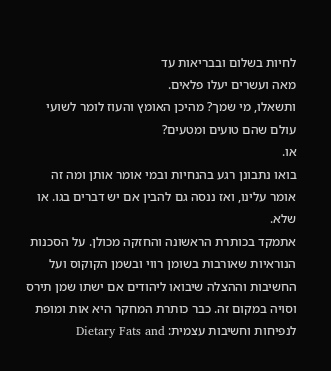לחיות בשלום ובבריאות עד
מאה ועשרים יעלו פלאים.
ותשאלו, מי שמך? מהיכן האומץ והעוז לומר לשועי
עולם שהם טועים ומטעים?
או.
בואו נתבונן רגע בהנחיות ובמי אומר אותן ומה זה
אומר עלינו, ואז ננסה גם להבין אם יש דברים בגו. או שלא.
אתמקד בכותרת הראשונה והחזקה מכולן. על הסכנות
הנוראיות שאורבות בשומן רווי ובשמן הקוקוס ועל החשיבות וההצלה שיבואו ליהודים אם ישתו שמן תירס
וסויה במקום זה. כבר כותרת המחקר היא אות ומופת לנפיחות וחשיבות עצמית: Dietary Fats and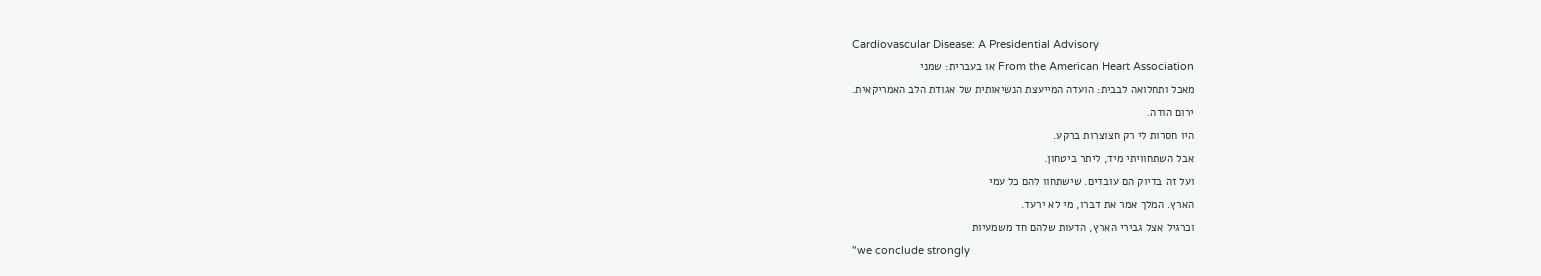Cardiovascular Disease: A Presidential Advisory
From the American Heart Association או בעברית: שמני
מאכל ותחלואה לבבית: הועדה המייעצת הנשיאותית של אגודת הלב האמריקאית.
ירום הודה.
היו חסרות לי רק חצוצרות ברקע.
אבל השתחוויתי מיד, ליתר ביטחון.
ועל זה בדיוק הם עובדים. שישתחוו להם כל עמי
הארץ. המלך אמר את דברו, מי לא ירעד.
וכרגיל אצל גבירי הארץ, הדעות שלהם חד משמעיות
"we conclude strongly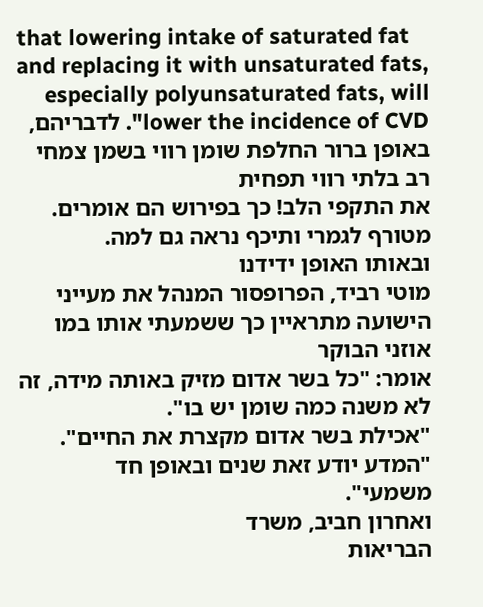that lowering intake of saturated fat and replacing it with unsaturated fats,
especially polyunsaturated fats, will lower the incidence of CVD". לדבריהם, באופן ברור החלפת שומן רווי בשמן צמחי רב בלתי רווי תפחית
את התקפי הלב! כך בפירוש הם אומרים. מטורף לגמרי ותיכף נראה גם למה.
ובאותו האופן ידידנו
מוטי רביד, הפרופסור המנהל את מעייני הישועה מתראיין כך ששמעתי אותו במו אוזני הבוקר
אומר: "כל בשר אדום מזיק באותה מידה, זה לא משנה כמה שומן יש בו".
"אכילת בשר אדום מקצרת את החיים". "המדע יודע זאת שנים ובאופן חד
משמעי".
ואחרון חביב, משרד
הבריאות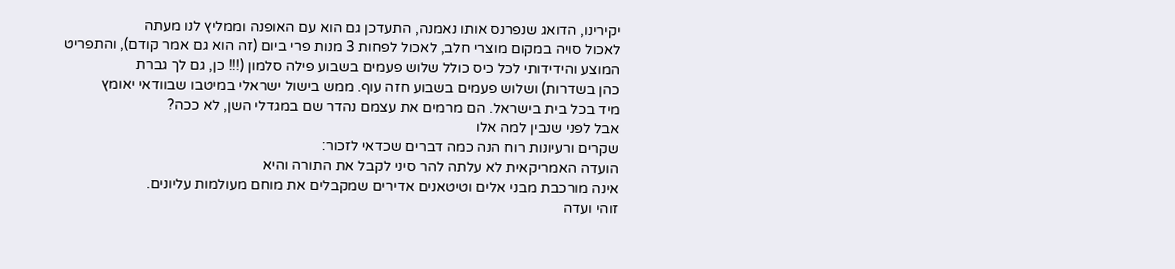יקירינו, הדואג שנפרנס אותו נאמנה, התעדכן גם הוא עם האופנה וממליץ לנו מעתה
לאכול סויה במקום מוצרי חלב, לאכול לפחות 3 מנות פרי ביום (זה הוא גם אמר קודם), והתפריט
המוצע והידידותי לכל כיס כולל שלוש פעמים בשבוע פילה סלמון (!!! כן, גם לך גברת
כהן בשדרות) ושלוש פעמים בשבוע חזה עוף. ממש בישול ישראלי במיטבו שבוודאי יאומץ
מיד בכל בית בישראל. הם מרמים את עצמם נהדר שם במגדלי השן, לא ככה?
אבל לפני שנבין למה אלו
שקרים ורעיונות רוח הנה כמה דברים שכדאי לזכור:
הועדה האמריקאית לא עלתה להר סיני לקבל את התורה והיא
אינה מורכבת מבני אלים וטיטאנים אדירים שמקבלים את מוחם מעולמות עליונים.
זוהי ועדה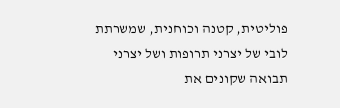פוליטית, קטנה וכוחנית, שמשרתת לובי של יצרני תרופות ושל יצרני
תבואה שקונים את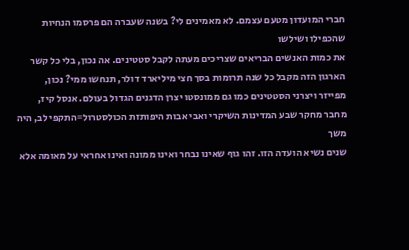חברי המועדון מטעם עצמם. לא מאמינים לי? בשנה שעברה הם פרסמו הנחיות שהכפילו ושילשו
את כמות האנשים הבריאים שצריכים מעתה לקבל סטטינים. אה נכון, בלי כל קשר
הארגון הזה מקבל כל שנה תרומות בסך חצי מיליארד דולר, תנחשו ממי? נכון,
מפייזר ויצרני הסטטינים כמו גם ממונסטו יצרן הדגנים הגדול בעולם. אנסל קיז,
מחבר מחקר שבע המדינות השיקרי ואבי אבות היפותזת הכולסטרול=התקפי לב, היה משך
שנים נשיא הועדה הזו. זהו גוף שאינו נבחר ואינו ממונה ואינו אחראי על מאומה אלא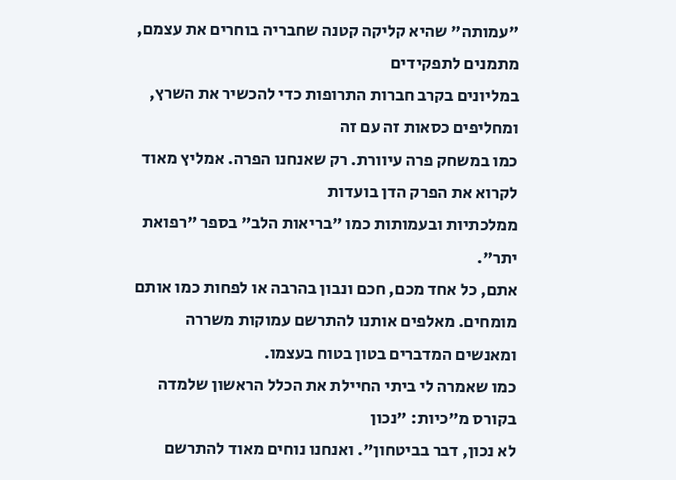"עמותה" שהיא קליקה קטנה שחבריה בוחרים את עצמם, מתמנים לתפקידים
במליונים בקרב חברות התרופות כדי להכשיר את השרץ, ומחליפים כסאות זה עם זה
כמו במשחק פרה עיוורת. רק שאנחנו הפרה. אמליץ מאוד לקרוא את הפרק הדן בועדות
ממלכתיות ובעמותות כמו "בריאות הלב" בספר "רפואת יתר".
אתם, כל אחד מכם, חכם ונבון בהרבה או לפחות כמו אותם
מומחים. מאלפים אותנו להתרשם עמוקות משררה ומאנשים המדברים בטון בטוח בעצמו.
כמו שאמרה לי ביתי החיילת את הכלל הראשון שלמדה בקורס מ"כיות: "נכון
לא נכון, דבר בביטחון". ואנחנו נוחים מאוד להתרשם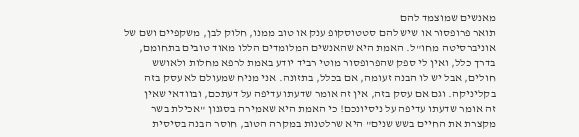מאנשים שמוצמד להם
תואר פרופסור או שיש להם סטטוסקופ ענק או טוב ממנו, חלוק לבן, משקפיים ושם של
אוניברסיטה מחו"ל. האמת היא שהאנשים המלומדים הללו מאוד טובים בתחומם,
בדרך כלל, ואין לי ספק שהפרופסור מוטי רביד יודע באמת לרפא מחלות ולאושש
חולים, אבל יש לו הבנה זעומה, אם בכלל, בתזונה. אני מניח שמעולם לא עסק בזה
בקליניקה. וגם אם עסק בזה, אין זה אומר שדעתו עדיפה על דעתכם, ובוודאי שאין
זה אומר שדעתו עדיפה על ניסיונכם! כי האמת היא שאמירה בסגנון "אכילת בשר
מקצרת את החיים בשש שנים" היא שרלטנות במקרה הטוב, חוסר הבנה בסיסית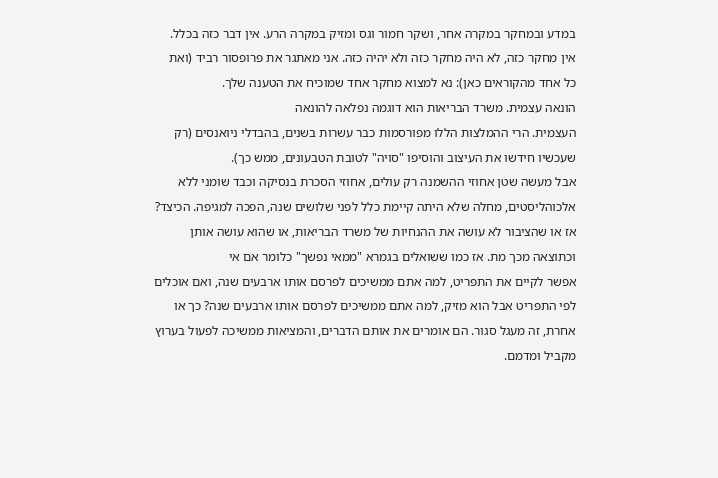במדע ובמחקר במקרה אחר, ושקר חמור וגס ומזיק במקרה הרע. אין דבר כזה בכלל.
אין מחקר כזה, לא היה מחקר כזה ולא יהיה כזה. אני מאתגר את פרופסור רביד (ואת
כל אחד מהקוראים כאן): נא למצוא מחקר אחד שמוכיח את הטענה שלך.
הונאה עצמית. משרד הבריאות הוא דוגמה נפלאה להונאה
העצמית. הרי ההמלצות הללו מפורסמות כבר עשרות בשנים, בהבדלי ניואנסים (רק
שעכשיו חידשו את העיצוב והוסיפו "סויה" לטובת הטבעונים, ממש כך).
אבל מעשה שטן אחוזי ההשמנה רק עולים, אחוזי הסכרת בנסיקה וכבד שומני ללא
אלכוהליסטים, מחלה שלא היתה קיימת כלל לפני שלושים שנה, הפכה למגיפה. הכיצד?
אז או שהציבור לא עושה את ההנחיות של משרד הבריאות, או שהוא עושה אותן
וכתוצאה מכך מת. אז כמו ששואלים בגמרא "ממאי נפשך" כלומר אם אי
אפשר לקיים את התפריט, למה אתם ממשיכים לפרסם אותו ארבעים שנה, ואם אוכלים
לפי התפריט אבל הוא מזיק, למה אתם ממשיכים לפרסם אותו ארבעים שנה? כך או
אחרת, זה מעגל סגור. הם אומרים את אותם הדברים, והמציאות ממשיכה לפעול בערוץ
מקביל ומדמם.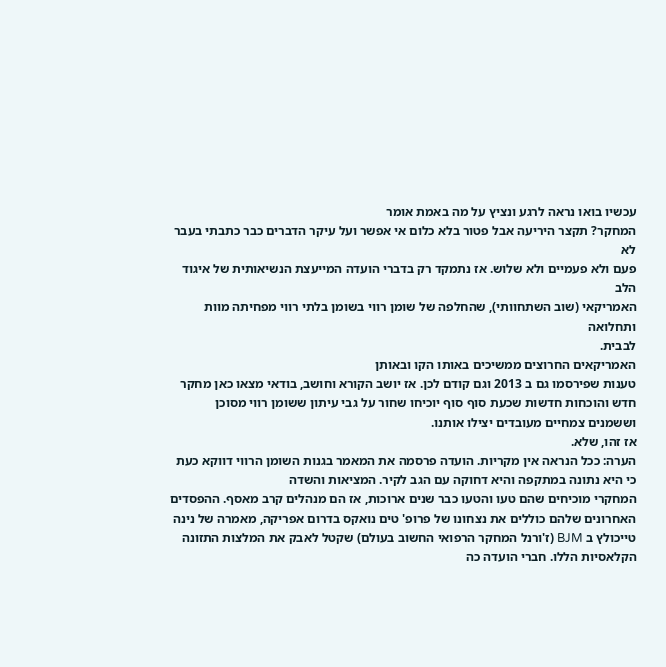עכשיו בואו נראה לרגע ונציץ על מה באמת אומר
המחקר? תקצר היריעה אבל פטור בלא כלום אי אפשר ועל עיקר הדברים כבר כתבתי בעבר לא
פעם ולא פעמיים ולא שלוש. אז נתמקד רק בדברי הועדה המייעצת הנשיאותית של איגוד הלב
האמריקאי (שוב השתחוותי), שהחלפה של שומן רווי בשומן בלתי רווי מפחיתה מוות ותחלואה
לבבית.
האמריקאים החרוצים ממשיכים באותו הקו ובאותן
טענות שפירסמו גם ב 2013 וגם קודם לכן. אז יושב הקורא וחושב, בודאי מצאו כאן מחקר
חדש והוכחות חדשות שכעת סוף סוף יוכיחו שחור על גבי עיתון ששומן רווי מסוכן
וששמנים צמחיים מעובדים יצילו אותנו.
אז זהו, שלא.
הערה: ככל הנראה אין מקריות. הועדה פרסמה את המאמר בגנות השומן הרווי דווקא כעת כי היא נתונה במתקפה והיא דחוקה עם הגב לקיר. המציאות והשדה
המחקרי מוכיחים שהם טעו והטעו כבר שנים ארוכות, אז הם מנהלים קרב מאסף. ההפסדים
האחרונים שלהם כוללים את נצחונו של פרופ' טים נואקס בדרום אפריקה, מאמרה של נינה
טייכולץ ב BJM (ז'ורנל המחקר הרפואי החשוב בעולם) שקטל לאבק את המלצות התזונה הקלאסיות הללו. חברי הועדה כה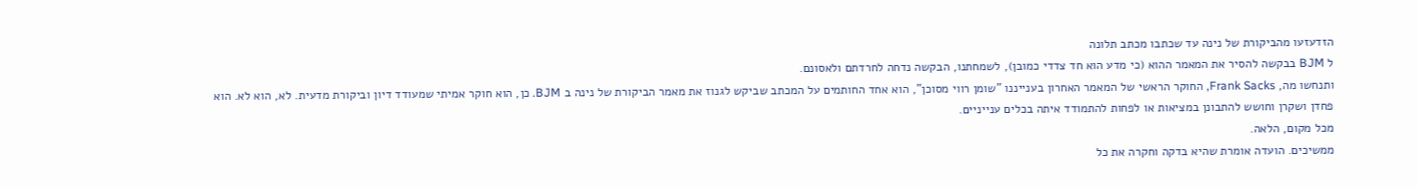הזדעזעו מהביקורת של נינה עד שכתבו מכתב תלונה
ל BJM בבקשה להסיר את המאמר ההוא (כי מדע הוא חד צדדי כמובן), לשמחתנו, הבקשה נדחה לחרדתם ולאסונם.
ותנחשו מה, Frank Sacks, החוקר הראשי של המאמר האחרון בענייננו "שומן רווי מסוכן", הוא אחד החותמים על המכתב שביקש לגנוז את מאמר הביקורת של נינה ב BJM. כן, הוא חוקר אמיתי שמעודד דיון וביקורת מדעית. לא, הוא לא. הוא פחדן ושקרן וחושש להתבונן במציאות או לפחות להתמודד איתה בכלים ענייניים.
מכל מקום, הלאה.
ממשיכים. הועדה אומרת שהיא בדקה וחקרה את כל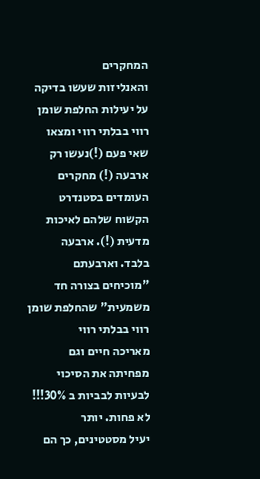המחקרים
והאנליזות שעשו בדיקה על יעילות החלפת שומן רווי בבלתי רווי ומצאו שאי פעם (!)נעשו רק ארבעה (!) מחקרים העומדים בסטנדרט הקשוח שלהם לאיכות מדעית (!). ארבעה
בלבד. וארבעתם "מוכיחים בצורה חד משמעית" שהחלפת שומן רווי בבלתי רווי
מאריכה חיים וגם מפחיתה את הסיכוי לבעיות לבביות ב 30%!!! לא פחות. יותר
יעיל מסטטינים, כך הם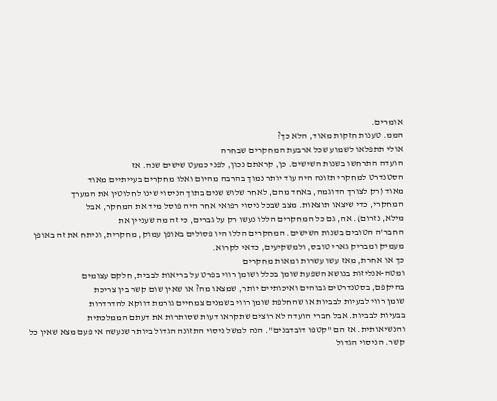אומרים.
הממ. טענות חזקות מאוד, הלא כך?
אולי תתפלאו לשמוע שכל ארבעת המחקרים שבחרה
הועדה התרחשו בשנות השישים. כן, קראתם נכון, לפני כמעט שישים שנה. אז
הסטנדרט למחקרי תזונה היה עוד יותר נמוך בהרבה מהיום ואלו מחקרים בעייתיים מאוד
מאוד (רק לצורך הדוגמה, באחד מהם, לאחר שלוש שנים בתוך הניסוי שינו לחלוטין את המערך
המחקרי, כדי שיצאו תוצאות. מצב שבכל ניסוי רפואי אחר היה פוסל מיד את המחקר, אבל
מילא, נזרום). אה, גם כל המחקרים הללו נעשו רק על גברים, כי זה מה שעניין את
החבר'ה הטובים בשנות השישים. המחקרים הללו היו פסולים באופן עמוק, מחקרית, וניתח את זה באופן מעמיק ומבריק גארי טובס, ולמשקיעים, כדאי לקרוא.
כך או אחרת, מאז עשו עשרות ומאות מחקרים
ומטה-אנליזות בנושא השפעת שומן בכלל ושומן רווי בפרט על בריאות לבבית, חלקם עצומים
בהיקפם, בסטנדרטים גבוהים ואיכותיים יותר, שמצאו מה? או שאין שום קשר בין צריכת
שומן רווי לבעיות לבביות או שהחלפת שומן רווי בשמנים צמחיים גורמת דווקא להדרדרות
בבעיות לבביות. אבל חברי הועדה לא רוצים שתקראו דעות שסותרות את דעתם הממלכתית
והנשיאותית. אז הם "קטפו דובדבנים". הנה למשל ניסוי התזונה הגדול ביותר שנעשה אי פעם מצא שאין כל קשר. הניסוי הגדול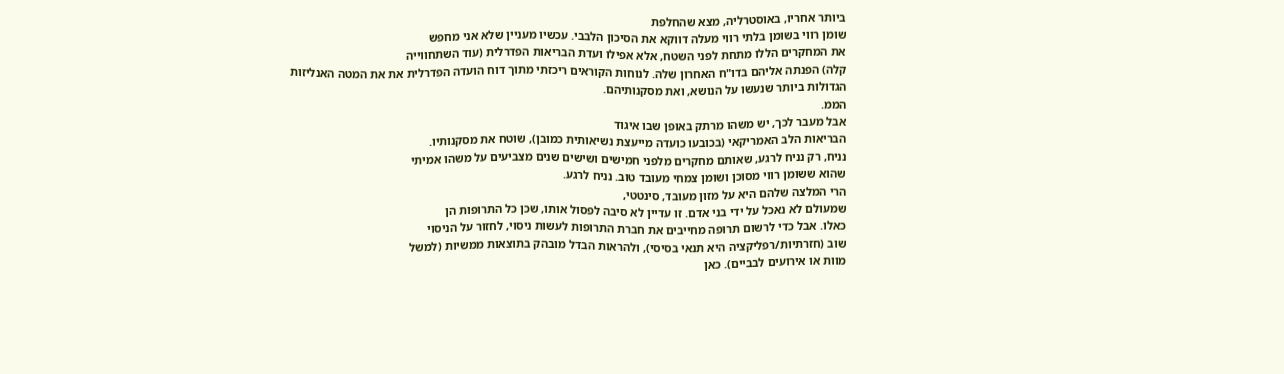ביותר אחריו, באוסטרליה, מצא שהחלפת
שומן רווי בשומן בלתי רווי מעלה דווקא את הסיכון הלבבי. עכשיו מעניין שלא אני מחפש
את המחקרים הללו מתחת לפני השטח, אלא אפילו ועדת הבריאות הפדרלית (עוד השתחווייה
קלה) הפנתה אליהם בדו"ח האחרון שלה. לנוחות הקוראים ריכזתי מתוך דוח הועדה הפדרלית את את המטה האנליזות
הגדולות ביותר שנעשו על הנושא, ואת מסקנותיהם.
הממ.
אבל מעבר לכך, יש משהו מרתק באופן שבו איגוד
הבריאות הלב האמריקאי (בכובעו כועדה מייעצת נשיאותית כמובן), שוטח את מסקנותיו.
נניח, רק נניח לרגע, שאותם מחקרים מלפני חמישים ושישים שנים מצביעים על משהו אמיתי
שהוא ששומן רווי מסוכן ושומן צמחי מעובד טוב. נניח לרגע.
הרי המלצה שלהם היא על מזון מעובד, סינטטי,
שמעולם לא נאכל על ידי בני אדם. זו עדיין לא סיבה לפסול אותו, שכן כל התרופות הן
כאלו. אבל כדי לרשום תרופה מחייבים את חברת התרופות לעשות ניסוי, לחזור על הניסוי
שוב (חזרתיות/רפליקציה היא תנאי בסיסי), ולהראות הבדל מובהק בתוצאות ממשיות (למשל
מוות או אירועים לבביים). כאן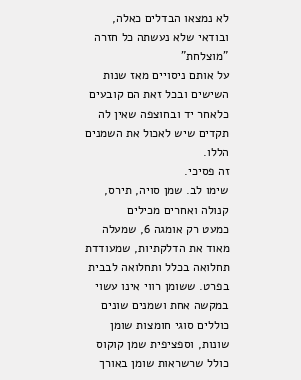לא נמצאו הבדלים כאלה, ובודאי שלא נעשתה כל חזרה "מוצלחת"
על אותם ניסויים מאז שנות השישים ובכל זאת הם קובעים כלאחר יד ובחוצפה שאין לה
תקדים שיש לאכול את השמנים הללו.
זה פסיכי.
שימו לב. שמן סויה, תירס, קנולה ואחרים מכילים
כמעט רק אומגה 6, שמעלה מאוד את הדלקתיות, שמעודדת תחלואה בכלל ותחלואה לבבית בפרט. ששומן רווי אינו עשוי במקשה אחת ושמנים שונים כוללים סוגי חומצות שומן
שונות, וספציפית שמן קוקוס כולל שרשראות שומן באורך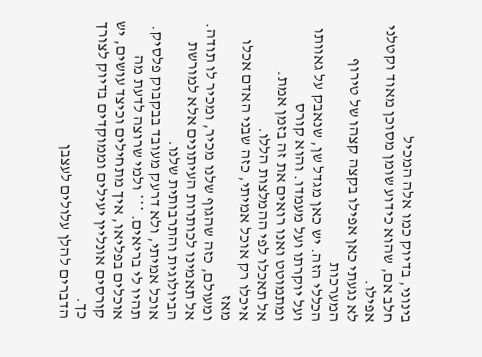בינוני, בדיוק כמו אלה המכיל
חלב אם, שהוא כידוע שומן מסוכן מאוד וקטלני אפילו.
לא נגעתי כאן אפילו בקצה קצהו של טירוף המערכות
הכללי הזה. יש כאן מגדל שן, שנאבק על גאוותו ועל יוקרתו ועל מעמדו. והוא קורס
ומתמוטט ואנו רואים את זה בזמן אמת.
אל תאכלו לפי ההמלצות הללו.
איכלו רק אוכל אמיתי, כזה שבני האדם אכלו מאז
ומעולם, כזה שהגוף שלנו מכיר, ומכיר לו תודה.
אל תאמינו לכותרות העיתונים אלא למורשת
הביולוגית והתרבותית שלנו.
אוכל אמיתי, ולא דרעק מעובד בבקבוק פלסיק.
תהיו לי בריאים. *** ולמי שרוצה לדעת מה אוכלים בפליאו, איך מתחילים וכיצד עושים, יש קורסים אונליין יעילים וממוקדים בדיוק לצורך כך.
הדברים להלן עלולים לעצבן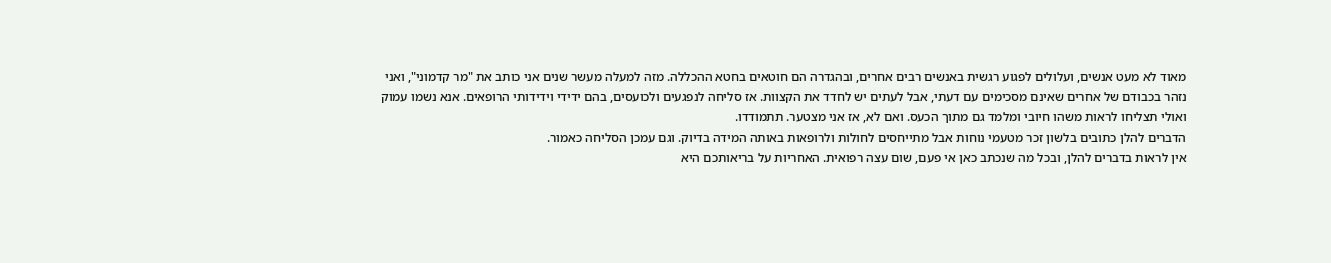מאוד לא מעט אנשים, ועלולים לפגוע רגשית באנשים רבים אחרים, ובהגדרה הם חוטאים בחטא ההכללה. מזה למעלה מעשר שנים אני כותב את "מר קדמוני", ואני נזהר בכבודם של אחרים שאינם מסכימים עם דעתי, אבל לעתים יש לחדד את הקצוות. אז סליחה לנפגעים ולכועסים, בהם ידידי וידידותי הרופאים. אנא נשמו עמוק ואולי תצליחו לראות משהו חיובי ומלמד גם מתוך הכעס. ואם לא, אז אני מצטער. תתמודדו.
הדברים להלן כתובים בלשון זכר מטעמי נוחות אבל מתייחסים לחולות ולרופאות באותה המידה בדיוק. וגם עמכן הסליחה כאמור.
אין לראות בדברים להלן, ובכל מה שנכתב כאן אי פעם, שום עצה רפואית. האחריות על בריאותכם היא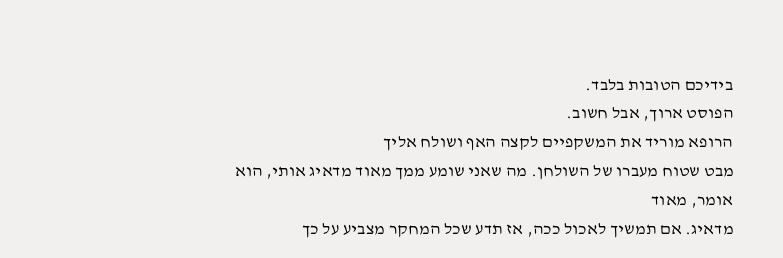בידיכם הטובות בלבד.
הפוסט ארוך, אבל חשוב.
הרופא מוריד את המשקפיים לקצה האף ושולח אליך
מבט שטוח מעברו של השולחן. מה שאני שומע ממך מאוד מדאיג אותי, הוא אומר, מאוד
מדאיג. אם תמשיך לאכול ככה, אז תדע שכל המחקר מצביע על כך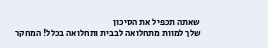שאתה תכפיל את הסיכון
שלך למוות מתחלואה לבבית ותחלואה בכלל! המחקר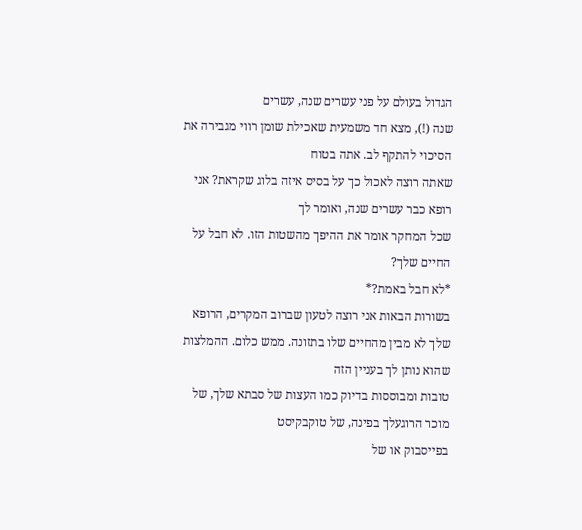הגדול בעולם על פני עשרים שנה, עשרים
שנה (!), מצא חד משמעית שאכילת שומן רווי מגבירה את הסיכוי להתקף לב. אתה בטוח
שאתה רוצה לאכול כך על בסיס איזה בלוג שקראת? אני רופא כבר עשרים שנה, ואומר לך
שכל המחקר אומר את ההיפך מהשטות הזו. לא חבל על החיים שלך?
*לא חבל באמת?*
בשורות הבאות אני רוצה לטעון שברוב המקרים, הרופא
שלך לא מבין מהחיים שלו בתזונה. ממש כלום. ההמלצות שהוא נותן לך בעניין הזה
טובות ומבוססות בדיוק כמו העצות של סבתא שלך, של מוכר הרוגעלך בפינה, של טוקבקיסט
בפייסבוק או של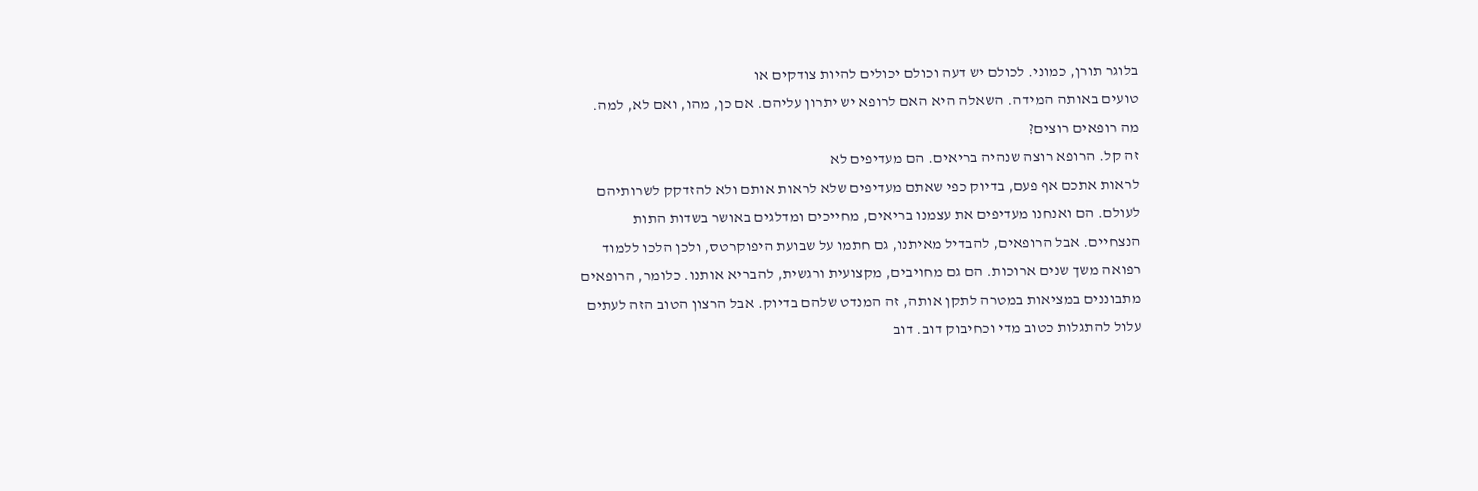בלוגר תורן, כמוני. לכולם יש דעה וכולם יכולים להיות צודקים או
טועים באותה המידה. השאלה היא האם לרופא יש יתרון עליהם. אם כן, מהו, ואם לא, למה.
מה רופאים רוצים?
זה קל. הרופא רוצה שנהיה בריאים. הם מעדיפים לא
לראות אתכם אף פעם, בדיוק כפי שאתם מעדיפים שלא לראות אותם ולא להזדקק לשרותיהם
לעולם. הם ואנחנו מעדיפים את עצמנו בריאים, מחייכים ומדלגים באושר בשדות התות
הנצחיים. אבל הרופאים, להבדיל מאיתנו, גם חתמו על שבועת היפוקרטס, ולכן הלכו ללמוד
רפואה משך שנים ארוכות. הם גם מחויבים, מקצועית ורגשית, להבריא אותנו. כלומר, הרופאים
מתבוננים במציאות במטרה לתקן אותה, זה המנדט שלהם בדיוק. אבל הרצון הטוב הזה לעתים
עלול להתגלות כטוב מדי וכחיבוק דוב. דוב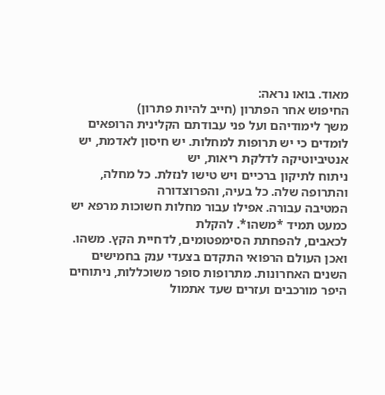מאוד. בואו נראה:
החיפוש אחר הפתרון (חייב להיות פתרון)
משך לימודיהם ועל פני עבודתם הקלינית הרופאים
לומדים כי יש תרופות למחלות. יש חיסון לאדמת, יש אנטיביוטיקה לדלקת ריאות, יש
ניתוח לתיקון ברכיים ויש טישו לנזלת. כל מחלה, והתרופה שלה. כל בעיה, והפרוצדורה
המטיבה עבורה. אפילו עבור מחלות חשוכות מרפא יש כמעט תמיד *משהו*. להקלת
לכאבים, להפחתת הסימפטומים, לדחיית הקץ. משהו.
ואכן העולם הרפואי התקדם בצעדי ענק בחמישים
השנים האחרונות. מתרופות סופר משוכללות, ניתוחים היפר מורכבים ועזרים שעד אתמול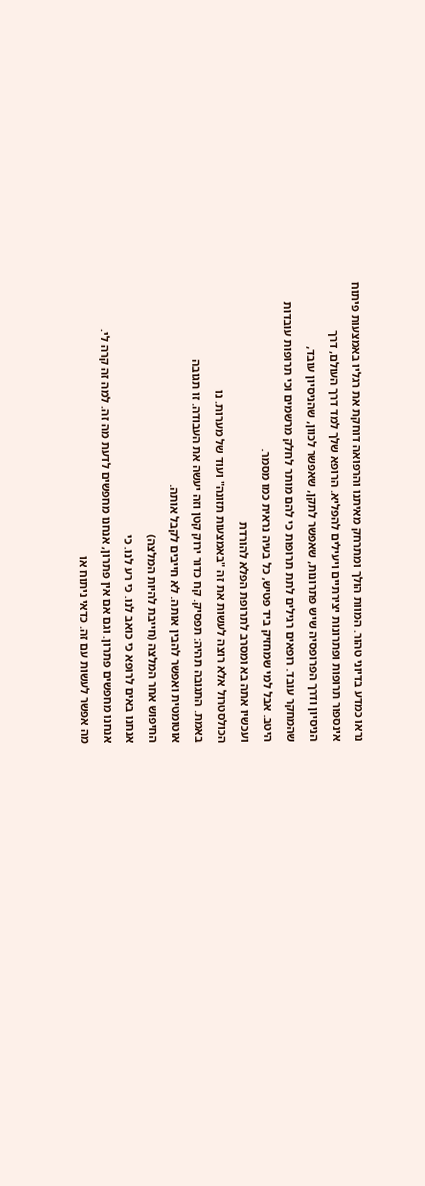נראו כמדע בדיוני טהור. המוות הולך ומתרחק מאיתנו והרפואה דוחקת את רגליו באמצעות פיתוח
אינספור תרופות ופתרונות יצירתיים ויעילים להפליא. הרופא שלך למד דרך העולם, דרך
הניסיון ודרך הפרופסיה שיש פתרונות, שאפשר לתקן, שאפשר לכוון, שהניסיון עובד,
שהמחקר עובד. רופאים רגילים לתת תרופות כי להם מותר לחלק מרשמים וכי תרופות עובדות
היטב. אבל למי שמחזיק ביד פטיש, כל בעיה נראית כמו מסמר.
ועכשיו אתה בא ומסרב לתרופת הפלא להורדת
הכולסטרול אלא רוצה לעשות את זה "באמצעות תזונה" ועוד של מערות. נו
באמת. התגובה תהיה: תפסיק. קח כדור ירוק קטן וזה יעשה את העבודה. זו תגובה
אוטומטית ואפשר להבין אותה. לא חייבים לקבל אותה.
החיפוש אחר המלצה (חייבת להיות המלצה)
אנחנו באים לרופא כי כואב לנו. כי רע לנו. כי
אנחנו מחפשים פתרון. וגם אם אין פתרון, אנחנו מחפשים לדעת מה זה. למה זה קרה לי.
מה אפשר לעשות עם זה. כדאי ניתוח או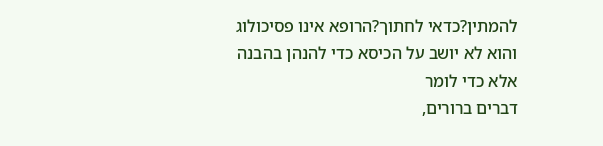להמתין?כדאי לחתוך?הרופא אינו פסיכולוג והוא לא יושב על הכיסא כדי להנהן בהבנה אלא כדי לומר
דברים ברורים,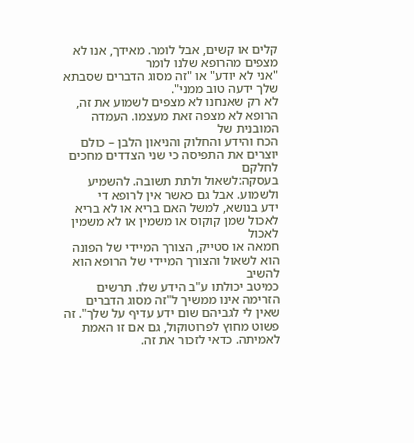קלים או קשים, אבל לומר. מאידך, אנו לא מצפים מהרופא שלנו לומר
"אני לא יודע" או "זה מסוג הדברים שסבתא שלך ידעה טוב ממני".
לא רק שאנחנו לא מצפים לשמוע את זה, הרופא לא מצפה זאת מעצמו. העמדה המובנית של
הכח והידע והחלוק והניאון הלבן – כולם יוצרים את התפיסה כי שני הצדדים מחכים לחלקם
בעסקה:לשאול ולתת תשובה. להשמיע ולשמוע. אבל גם כאשר אין לרופא די
ידע בנושא, למשל האם בריא או לא בריא לאכול שמן קוקוס או משמין או לא משמין לאכול
חמאה או סטייק, הצורך המיידי של הפונה הוא לשאול והצורך המיידי של הרופא הוא להשיב
כמיטב יכולתו ע"ב הידע שלו. תרשים הזרימה אינו ממשיך ל"זה מסוג הדברים
שאין לי לגביהם שום ידע עדיף על שלך". זה פשוט מחוץ לפרוטוקול, גם אם זו האמת
לאמיתה. כדאי לזכור את זה.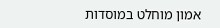אמון מוחלט במוסדות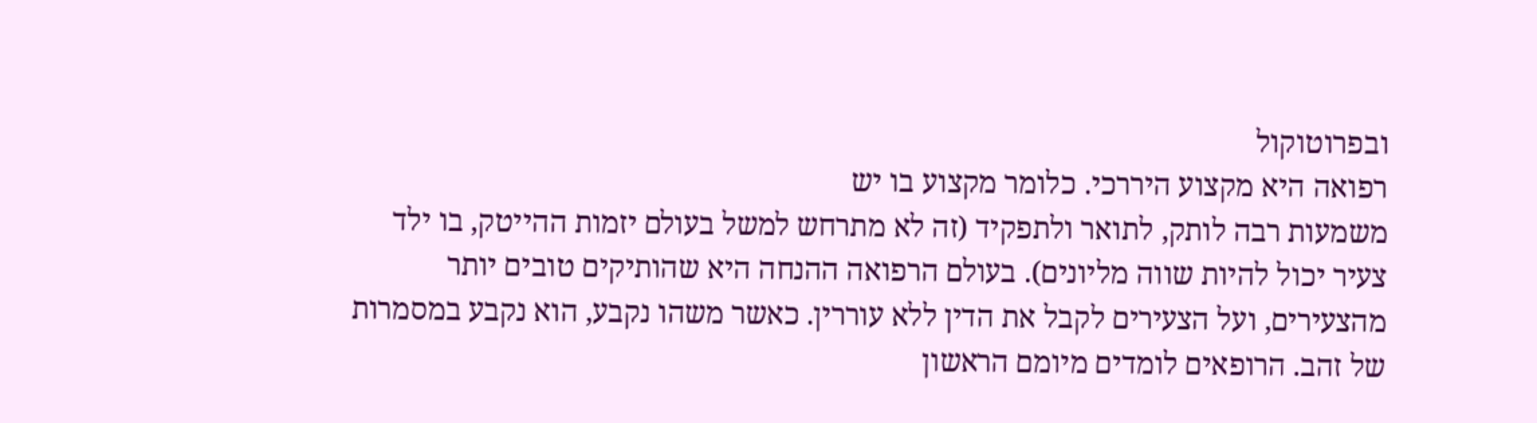ובפרוטוקול
רפואה היא מקצוע היררכי. כלומר מקצוע בו יש
משמעות רבה לותק, לתואר ולתפקיד (זה לא מתרחש למשל בעולם יזמות ההייטק, בו ילד
צעיר יכול להיות שווה מליונים). בעולם הרפואה ההנחה היא שהותיקים טובים יותר
מהצעירים, ועל הצעירים לקבל את הדין ללא עוררין. כאשר משהו נקבע, הוא נקבע במסמרות
של זהב. הרופאים לומדים מיומם הראשון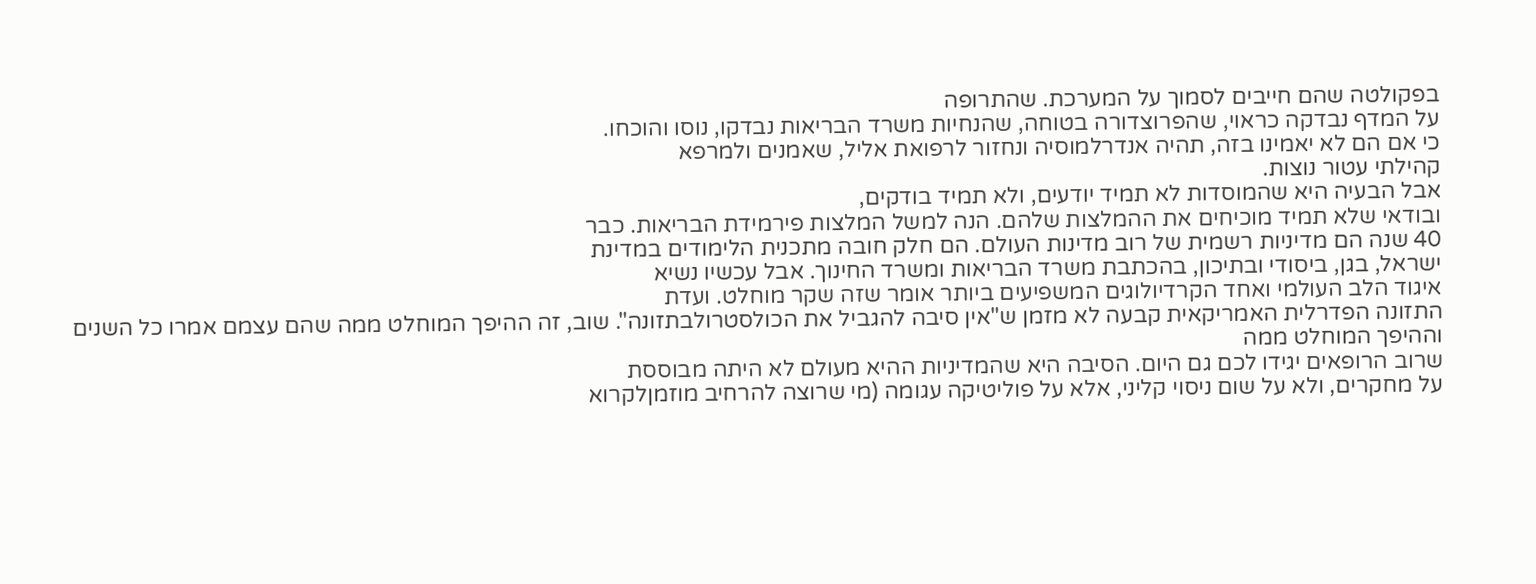בפקולטה שהם חייבים לסמוך על המערכת. שהתרופה
על המדף נבדקה כראוי, שהפרוצדורה בטוחה, שהנחיות משרד הבריאות נבדקו, נוסו והוכחו.
כי אם הם לא יאמינו בזה, תהיה אנדרלמוסיה ונחזור לרפואת אליל, שאמנים ולמרפא
קהילתי עטור נוצות.
אבל הבעיה היא שהמוסדות לא תמיד יודעים, ולא תמיד בודקים,
ובודאי שלא תמיד מוכיחים את ההמלצות שלהם. הנה למשל המלצות פירמידת הבריאות. כבר
40 שנה הם מדיניות רשמית של רוב מדינות העולם. הם חלק חובה מתכנית הלימודים במדינת
ישראל, בגן, ביסודי ובתיכון, בהכתבת משרד הבריאות ומשרד החינוך. אבל עכשיו נשיא
איגוד הלב העולמי ואחד הקרדיולוגים המשפיעים ביותר אומר שזה שקר מוחלט. ועדת
התזונה הפדרלית האמריקאית קבעה לא מזמן ש"אין סיבה להגביל את הכולסטרולבתזונה". שוב, זה ההיפך המוחלט ממה שהם עצמם אמרו כל השנים וההיפך המוחלט ממה
שרוב הרופאים יגידו לכם גם היום. הסיבה היא שהמדיניות ההיא מעולם לא היתה מבוססת
על מחקרים, ולא על שום ניסוי קליני, אלא על פוליטיקה עגומה (מי שרוצה להרחיב מוזמןלקרוא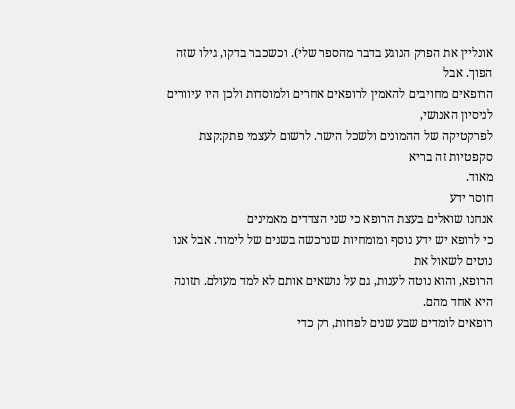אונליין את הפרק הנוגע בדבר מהספר שלי). וכשכבר בדקו, גילו שזה הפוך. אבל
הרופאים מחויבים להאמין לרופאים אחרים ולמוסדות ולכן היו עיוורים לניסיון האנושי,
לפרקטיקה של ההמונים ולשכל הישר. לרשום לעצמי פתק:קצת סקפטיות זה בריא
מאוד.
חוסר ידע
אנחנו שואלים בעצת הרופא כי שני הצדדים מאמינים
כי לרופא יש ידע נוסף ומומחיות שנרכשה בשנים של לימוד. אבל אנו נוטים לשאול את
הרופא, והוא נוטה לענות, גם על נושאים אותם לא למד מעולם. תזונה היא אחד מהם.
רופאים לומדים שבע שנים לפחות, רק כדי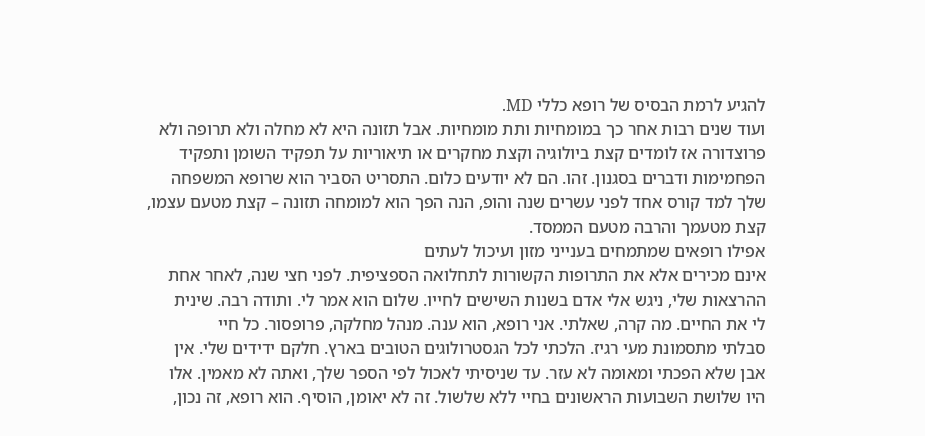להגיע לרמת הבסיס של רופא כללי MD.
ועוד שנים רבות אחר כך במומחיות ותת מומחיות. אבל תזונה היא לא מחלה ולא תרופה ולא
פרוצדורה אז לומדים קצת ביולוגיה וקצת מחקרים או תיאוריות על תפקיד השומן ותפקיד
הפחמימות ודברים בסגנון. זהו. הם לא יודעים כלום. התסריט הסביר הוא שרופא המשפחה
שלך למד קורס אחד לפני עשרים שנה והופ, הנה הפך הוא למומחה תזונה – קצת מטעם עצמו,
קצת מטעמך והרבה מטעם הממסד.
אפילו רופאים שמתמחים בענייני מזון ועיכול לעתים
אינם מכירים אלא את התרופות הקשורות לתחלואה הספציפית. לפני חצי שנה, לאחר אחת
ההרצאות שלי, ניגש אלי אדם בשנות השישים לחייו. שלום הוא אמר לי. ותודה רבה. שינית
לי את החיים. מה קרה, שאלתי. אני רופא, הוא ענה. מנהל מחלקה, פרופסור. כל חיי
סבלתי מתסמונת מעי רגיז. הלכתי לכל הגסטרולוגים הטובים בארץ. חלקם ידידים שלי. אין
אבן שלא הפכתי ומאומה לא עזר. עד שניסיתי לאכול לפי הספר שלך, ואתה לא מאמין. אלו
היו שלושת השבועות הראשונים בחיי ללא שלשול. זה לא יאומן, הוסיף. הוא רופא, זה נכון,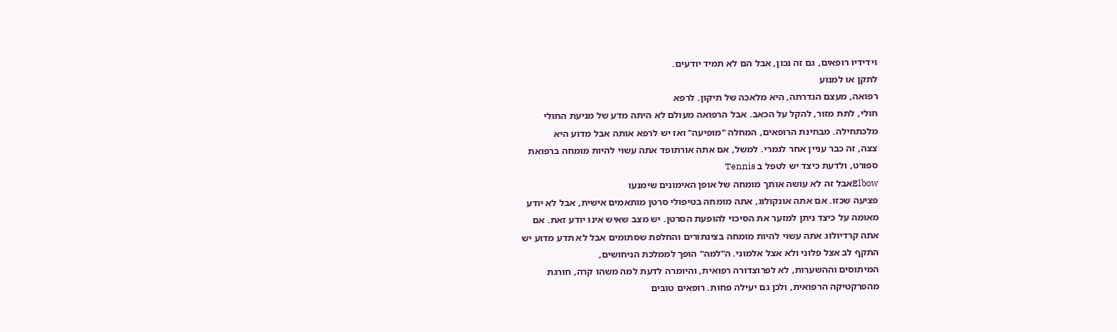וידידיו רופאים, גם זה נכון, אבל הם לא תמיד יודעים.
לתקן או למנוע
רפואה, מעצם הגדרתה, היא מלאכה של תיקון. לרפא
חולי, לתת מזור, להקל על הכאב. אבל הרפואה מעולם לא היתה מדע של מניעת החולי
מלכתחילה. מבחינת הרופאים, המחלה "מופיעה" ואז יש לרפא אותה אבל מדוע היא
צצה, זה כבר עניין אחר לגמרי. למשל, אם אתה אורתופד אתה עשוי להיות מומחה ברפואת
ספורט, ולדעת כיצד יש לטפל ב Tennis
Elbowאבל זה לא עושה אותך מומחה של אופן האימונים שימנעו
פציעה שכזו. אם אתה אונקולוג, אתה מומחה בטיפולי סרטן מותאמים אישית, אבל לא יודע
מאומה על כיצד ניתן למזער את הסיכוי להופעת הסרטן. יש מצב שאיש אינו יודע זאת. אם
אתה קרדיולוג אתה עשוי להיות מומחה בצינתורים והחלפת שסתומים אבל לא תדע מדוע יש
התקף לב אצל פלוני ולא אצל אלמוני. ה"למה" הופך לממלכת הניחושים,
המיתוסים וההשערות, לא לפרוצדורה רפואית, והיומרה לדעת למה משהו קרה, חורגת
מהפרקטיקה הרפואית, ולכן גם יעילה פחות. רופאים טובים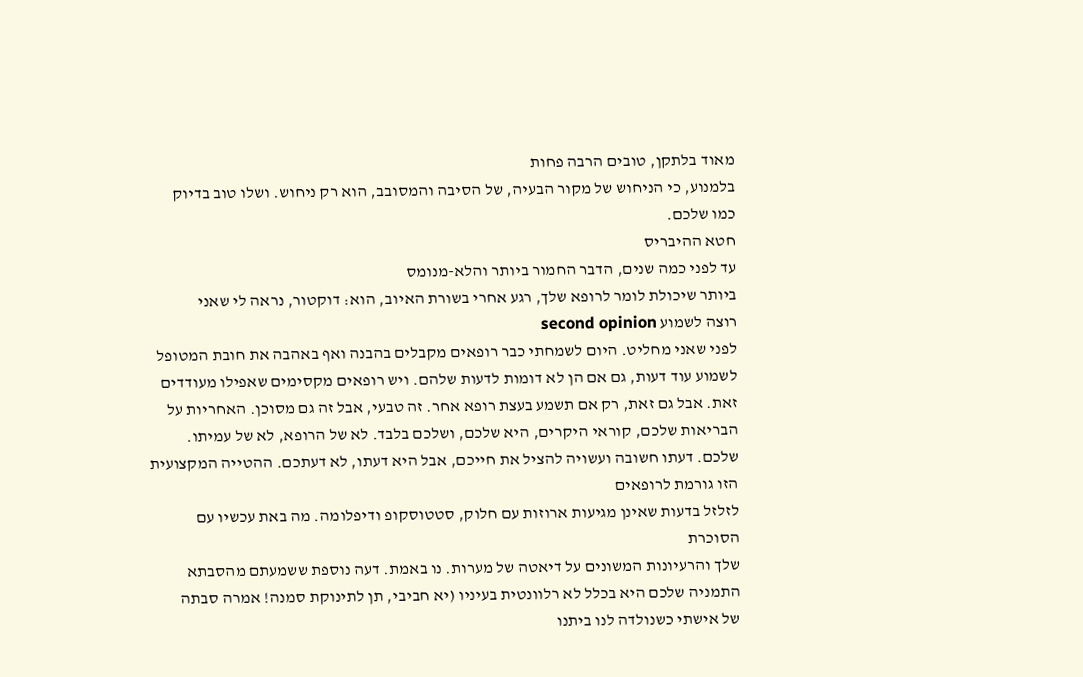מאוד בלתקן, טובים הרבה פחות
בלמנוע, כי הניחוש של מקור הבעיה, של הסיבה והמסובב, הוא רק ניחוש. ושלו טוב בדיוק
כמו שלכם.
חטא ההיבריס
עד לפני כמה שנים, הדבר החמור ביותר והלא-מנומס
ביותר שיכולת לומר לרופא שלך, רגע אחרי בשורת האיוב, הוא: דוקטור, נראה לי שאני
רוצה לשמוע second opinion
לפני שאני מחליט. היום לשמחתי כבר רופאים מקבלים בהבנה ואף באהבה את חובת המטופל
לשמוע עוד דעות, גם אם הן לא דומות לדעות שלהם. ויש רופאים מקסימים שאפילו מעודדים
זאת. אבל גם זאת, רק אם תשמע בעצת רופא אחר. זה טבעי, אבל זה גם מסוכן. האחריות על
הבריאות שלכם, קוראי היקרים, היא שלכם, ושלכם בלבד. לא של הרופא, לא של עמיתו.
שלכם. דעתו חשובה ועשויה להציל את חייכם, אבל היא דעתו, לא דעתכם. ההטייה המקצועית הזו גורמת לרופאים
לזלזל בדעות שאינן מגיעות ארוזות עם חלוק, סטטוסקופ ודיפלומה. מה באת עכשיו עם הסוכרת
שלך והרעיונות המשונים על דיאטה של מערות. נו באמת. דעה נוספת ששמעתם מהסבתא
התמניה שלכם היא בכלל לא רלוונטית בעיניו (יא חביבי, תן לתינוקת סמנה! אמרה סבתה
של אישתי כשנולדה לנו ביתנו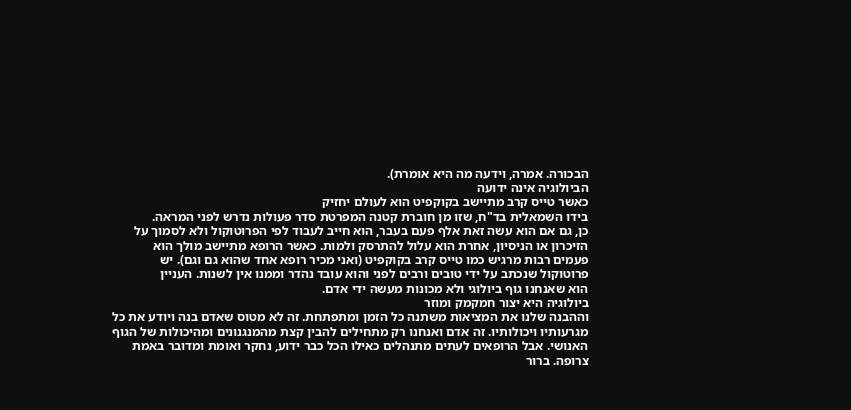הבכורה. אמרה, וידעה מה היא אומרת).
הביולוגיה אינה ידועה
כאשר טייס קרב מתיישב בקוקפיט הוא לעולם יחזיק
בידו השמאלית בד"ח, שזו מן חוברת קטנה המפרטת סדר פעולות נדרש לפני המראה.
כן, גם אם הוא עשה זאת אלף פעם בעבר, הוא חייב לעבוד לפי הפרוטוקול ולא לסמוך על
הזיכרון או הניסיון, אחרת הוא עלול להתרסק ולמות. כאשר הרופא מתיישב מולך הוא
פעמים רבות מרגיש כמו טייס קרב בקוקפיט (ואני מכיר רופא אחד שהוא גם וגם). יש
פרוטוקול שנכתב על ידי טובים ורבים לפני והוא עובד נהדר וממנו אין לשנות. העניין
הוא שאנחנו גוף ביולוגי ולא מכונות מעשה ידי אדם.
ביולוגיה היא יצור חמקמק ומוזר
וההבנה שלנו את המציאות משתנה כל הזמן ומתפתחת. זה לא מטוס שאדם בנה ויודע את כל
מגרעותיו ויכולותיו. זה אדם ואנחנו רק מתחילים להבין קצת מהמנגנונים ומהיכולות של הגוף
האנושי. אבל הרופאים לעתים מתנהלים כאילו הכל כבר ידוע, נחקר ואומת ומדובר באמת
צרופה. ברור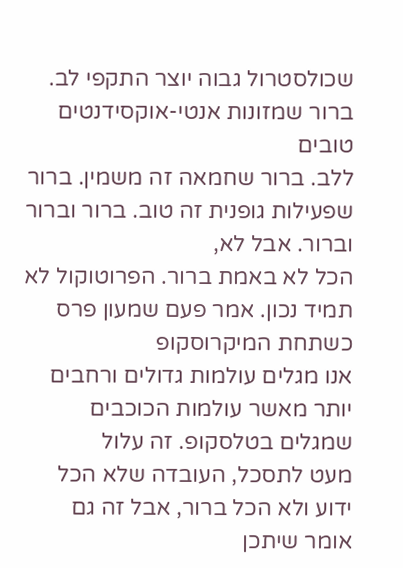שכולסטרול גבוה יוצר התקפי לב. ברור שמזונות אנטי-אוקסידנטים טובים
ללב. ברור שחמאה זה משמין. ברור שפעילות גופנית זה טוב. ברור וברור וברור. אבל לא,
הכל לא באמת ברור. הפרוטוקול לא תמיד נכון. אמר פעם שמעון פרס כשתחת המיקרוסקופ
אנו מגלים עולמות גדולים ורחבים יותר מאשר עולמות הכוכבים שמגלים בטלסקופ. זה עלול
מעט לתסכל, העובדה שלא הכל ידוע ולא הכל ברור, אבל זה גם אומר שיתכן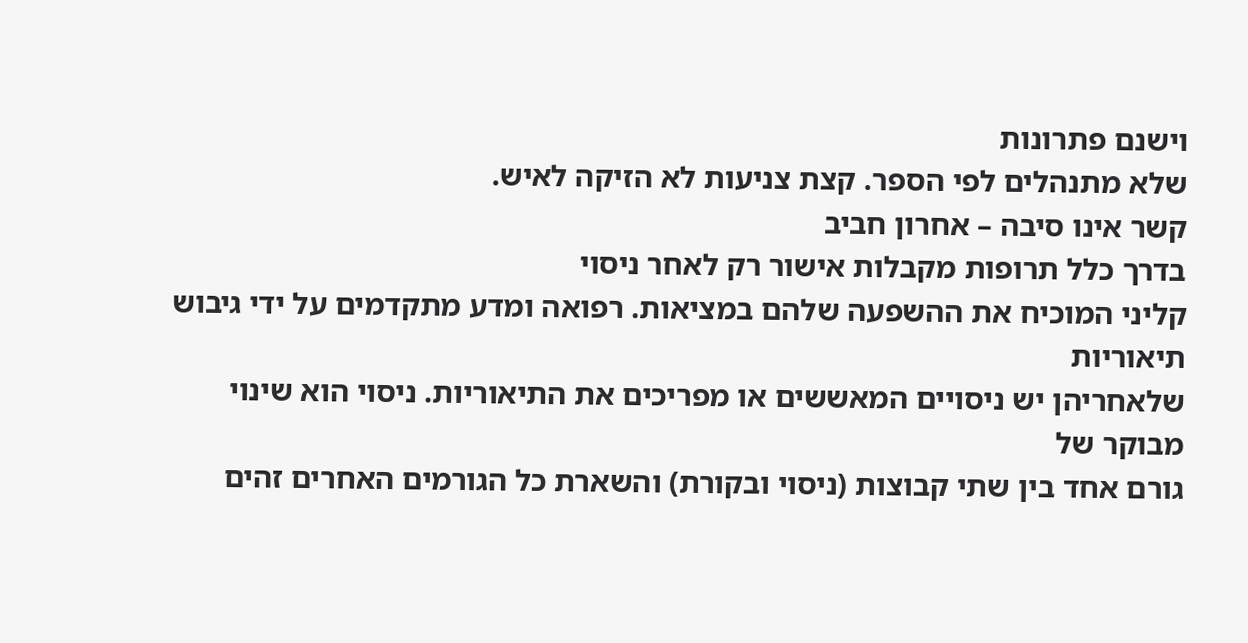וישנם פתרונות
שלא מתנהלים לפי הספר. קצת צניעות לא הזיקה לאיש.
קשר אינו סיבה – אחרון חביב
בדרך כלל תרופות מקבלות אישור רק לאחר ניסוי
קליני המוכיח את ההשפעה שלהם במציאות. רפואה ומדע מתקדמים על ידי גיבוש תיאוריות
שלאחריהן יש ניסויים המאששים או מפריכים את התיאוריות. ניסוי הוא שינוי מבוקר של
גורם אחד בין שתי קבוצות (ניסוי ובקורת) והשארת כל הגורמים האחרים זהים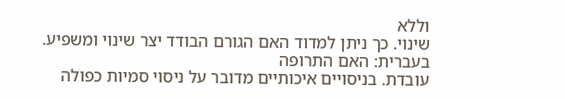וללא
שינוי. כך ניתן למדוד האם הגורם הבודד יצר שינוי ומשפיע. בעברית: האם התרופה
עובדת. בניסויים איכותיים מדובר על ניסוי סמיות כפולה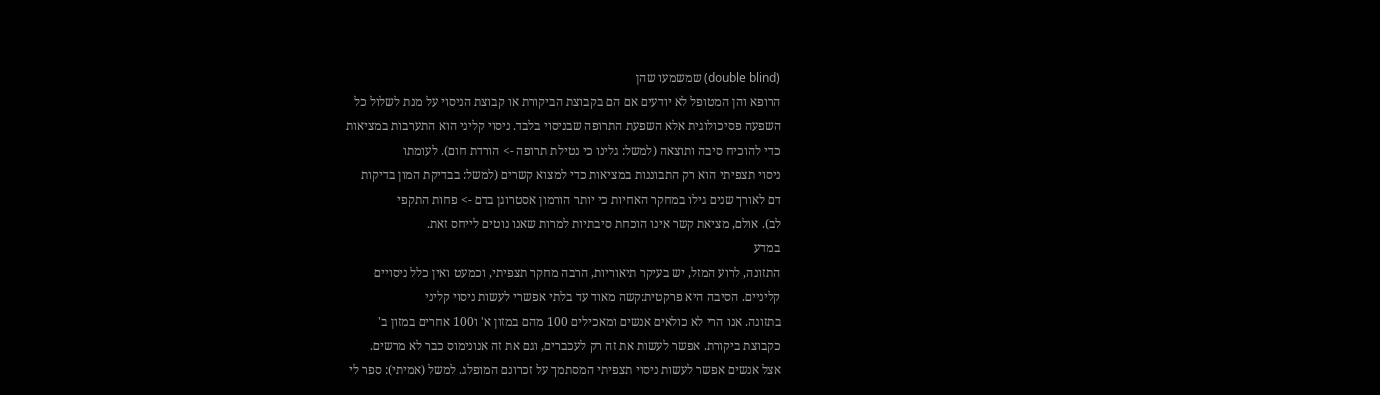(double blind) שמשמעו שהן
הרופא והן המטופל לא יודעים אם הם בקבוצת הביקורת או קבוצת הניסוי על מנת לשלול כל
השפעה פסיכולוגית אלא השפעת התרופה שבניסוי בלבד. ניסוי קליני הוא התערבות במציאות
כדי להוכיח סיבה ותוצאה (למשל: גלינו כי נטילת תרופה -> הורדת חום). לעומתו
ניסוי תצפיתי הוא רק התבוננות במציאות כדי למצוא קשרים (למשל: בבדיקת המון בדיקות
דם לאורך שנים גילו במחקר האחיות כי יותר הורמון אסטרוגן בדם -> פחות התקפי
לב). אולם, מציאת קשר אינו הוכחת סיבתיות למרות שאנו נוטים לייחס זאת.
במדע
התזונה, לרוע המזל, יש בעיקר תיאוריות, הרבה מחקר תצפיתי, וכמעט ואין כלל ניסויים
קליניים. הסיבה היא פרקטית:קשה מאוד עד בלתי אפשרי לעשות ניסוי קליני
בתזונה. אנו הרי לא כולאים אנשים ומאכילים 100 מהם במזון א' ו100 אחרים במזון ב'
כקבוצת ביקורת. אפשר לעשות את זה רק לעכברים, וגם את זה אנונימוס כבר לא מרשים.
אצל אנשים אפשר לעשות ניסוי תצפיתי המסתמך על זכרונם המופלג. למשל (אמיתי): ספר לי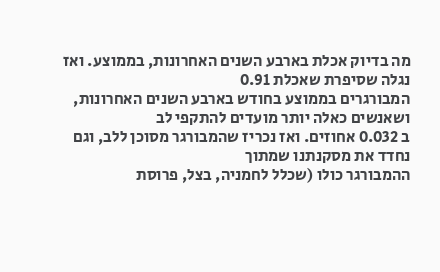מה בדיוק אכלת בארבע השנים האחרונות, בממוצע. ואז נגלה שסיפרת שאכלת 0.91
המבורגרים בממוצע בחודש בארבע השנים האחרונות, ושאנשים כאלה יותר מועדים להתקפי לב
ב 0.032 אחוזים. ואז נכריז שהמבורגר מסוכן ללב, וגם נחדד את מסקנתנו שמתוך
ההמבורגר כולו (שכלל לחמניה, בצל, פרוסת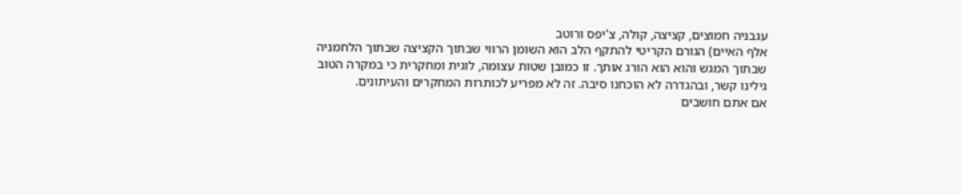עגבניה חמוצים, קציצה, קולה, צ'יפס ורוטב
אלף האיים) הגורם הקריטי להתקף הלב הוא השומן הרווי שבתוך הקציצה שבתוך הלחמניה
שבתוך המגש והוא הוא הורג אותך. זו כמובן שטות עצומה, לוגית ומחקרית כי במקרה הטוב
גילינו קשר, ובהגדרה לא הוכחנו סיבה. זה לא מפריע לכותרות המחקרים והעיתונים.
אם אתם חושבים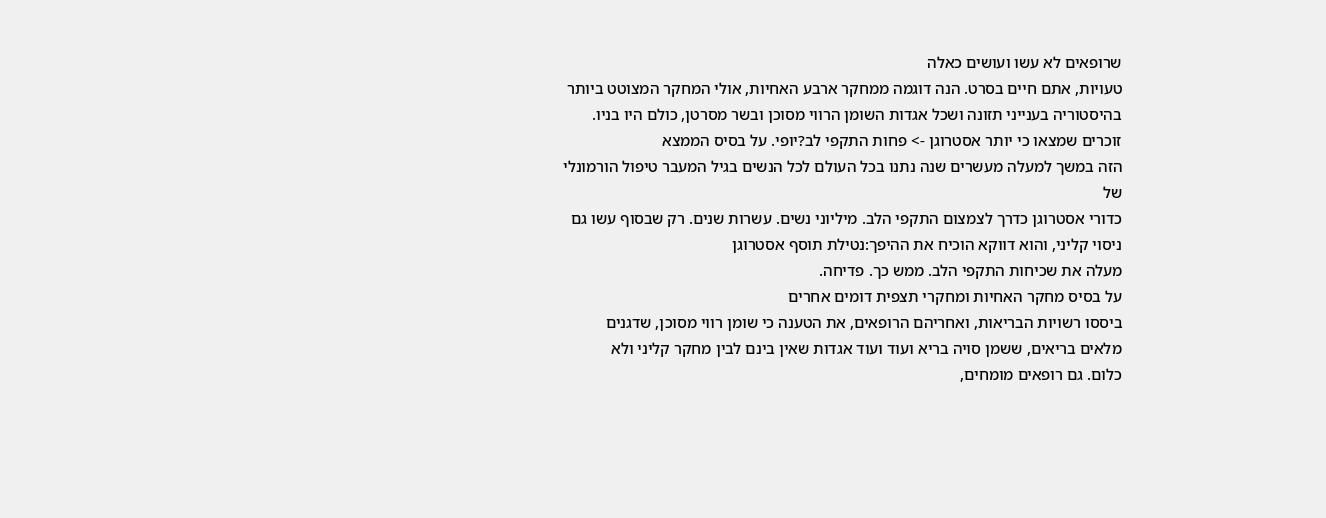שרופאים לא עשו ועושים כאלה
טעויות, אתם חיים בסרט. הנה דוגמה ממחקר ארבע האחיות, אולי המחקר המצוטט ביותר
בהיסטוריה בענייני תזונה ושכל אגדות השומן הרווי מסוכן ובשר מסרטן, כולם היו בניו.
זוכרים שמצאו כי יותר אסטרוגן -> פחות התקפי לב?יופי. על בסיס הממצא
הזה במשך למעלה מעשרים שנה נתנו בכל העולם לכל הנשים בגיל המעבר טיפול הורמונלי של
כדורי אסטרוגן כדרך לצמצום התקפי הלב. מיליוני נשים. עשרות שנים. רק שבסוף עשו גם
ניסוי קליני, והוא דווקא הוכיח את ההיפך:נטילת תוסף אסטרוגן
מעלה את שכיחות התקפי הלב. ממש כך. פדיחה.
על בסיס מחקר האחיות ומחקרי תצפית דומים אחרים
ביססו רשויות הבריאות, ואחריהם הרופאים, את הטענה כי שומן רווי מסוכן, שדגנים
מלאים בריאים, ששמן סויה בריא ועוד ועוד אגדות שאין בינם לבין מחקר קליני ולא
כלום. גם רופאים מומחים,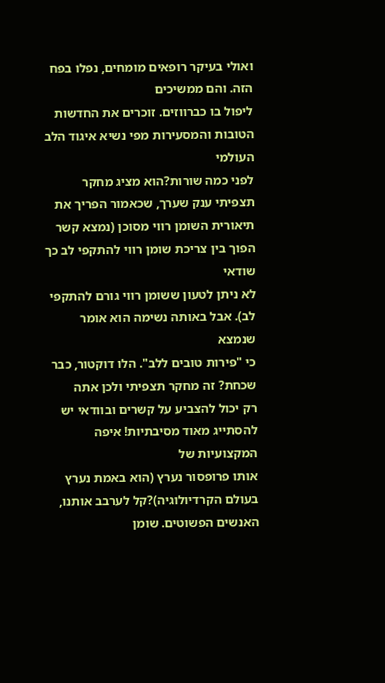ואולי בעיקר רופאים מומחים, נפלו בפח הזה. והם ממשיכים
ליפול בו כברווזים. זוכרים את החדשות הטובות והמסעירות מפי נשיא איגוד הלב העולמי
לפני כמה שורות?הוא מציג מחקר תצפיתי ענק שערך, שכאמור הפריך את
תיאורית השומן רווי מסוכן (נמצא קשר הפוך בין צריכת שומן רווי להתקפי לב כך שודאי
לא ניתן לטעון ששומן רווי גורם להתקפי לב). אבל באותה נשימה הוא אומר שנמצא
כי "פירות טובים ללב". הלו דוקטור, כבר שכחת? זה מחקר תצפיתי ולכן אתה
רק יכול להצביע על קשרים ובוודאי יש להסתייג מאוד מסיבתיות! איפה המקצועיות של
אותו פרופסור נערץ (הוא באמת נערץ בעולם הקרדיולוגיה)?קל לערבב אותנו,
האנשים הפשוטים. שומן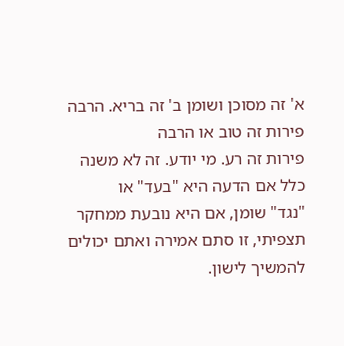א' זה מסוכן ושומן ב' זה בריא. הרבה פירות זה טוב או הרבה
פירות זה רע. מי יודע. זה לא משנה כלל אם הדעה היא "בעד" או
"נגד" שומן, אם היא נובעת ממחקר תצפיתי, זו סתם אמירה ואתם יכולים
להמשיך לישון.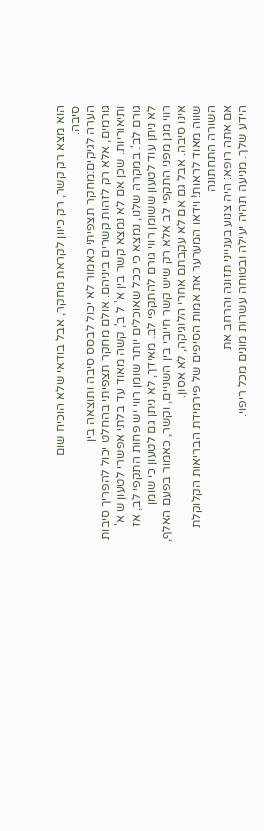הוא מצא רק קשר, רק כיוון לקראת מחקר, אבל בודאי שלא הוכיח שום
סיבה.
הערה לגיקים:מחקר תצפיתי כאמור לא יכול לבסס סיבה ותוצאה בין
גורמים, אלא רק לזהות קשרים ביניהם. אולם מחקר תצפיתי בהחלט יכול להפריך סיבות
ותיאוריות. שכן אם לא נמצא קשר בין א' ל ב', קשה מאוד עד בלתי אפשרי לטעון ש א'
גורם לב'. במקרה שלנו, נמצא כי ככל שאוכלים יותר שומן רווי יש פחות התקפי לב, אז
לא ניתן עוד לטעון ששומן רווי גורם להתקפי לב. מאידך, לא ניתן גם לטעון כי שומן
רווי מגן מפני התקפי לב אלא רק שיש קשר חיובי בין השניים, וקשר, כאמור בפעם האלף,
אינו סיבה. אבל גם אם לא עקבתם אחרי הלוגיקה, לא אסון.
שווה מאוד לראות! וידאו המערער את אמות הסיפים של פירמידת הבריאות הקלוקלת
השורה התחתונה
אם אתה רופא: היה צנוע בענייני תזונה והרחב את
הידע שלך. מניעה תהיה יעילה ובטוחה עשרות מונים מכל ריפוי.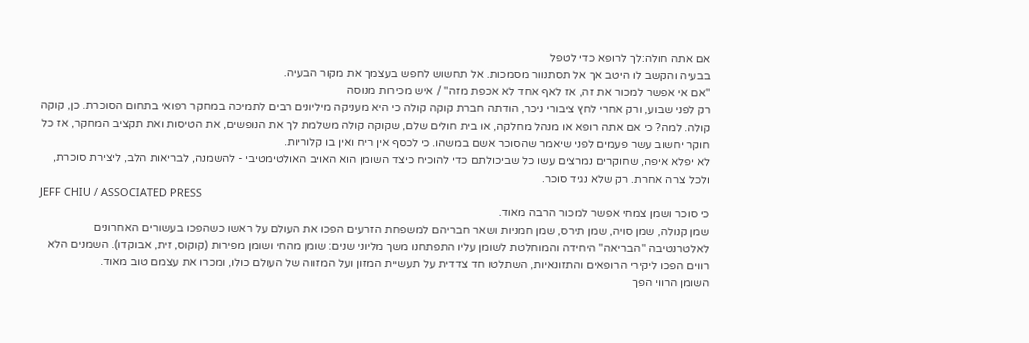אם אתה חולה:לך לרופא כדי לטפל
בבעיה והקשב לו היטב אך אל תסתנוור מסמכות. אל תחשוש לחפש בעצמך את מקור הבעיה.
"אם אי אפשר למכור את זה, אז לאף אחד לא אכפת מזה" / איש מכירות מנוסה
רק לפני שבוע, ורק אחרי לחץ ציבורי ניכר, הודתה חברת קוקה קולה כי היא מעניקה מיליונים רבים לתמיכה במחקר רפואי בתחום הסוכרת. כן, קוקה קולה. למה? כי אם אתה רופא או מנהל מחלקה, או בית חולים שלם, שקוקה קולה משלמת לך את הנופשים, את הטיסות ואת תקציב המחקר, אז כל חוקר יחשוב עשר פעמים לפני שיאמר שהסוכר אשם במשהו. כי לכסף אין ריח ואין בו קלוריות.
לא יפלא איפה, שחוקרים נמרצים עשו כל שביכולתם כדי להוכיח כיצד השומן הוא האויב האולטימטיבי - להשמנה, לבריאות הלב, ליצירת סוכרת, ולכל צרה אחרת. רק שלא נגיד סוכר.
JEFF CHIU / ASSOCIATED PRESS
כי סוכר ושמן צמחי אפשר למכור הרבה מאוד.
שמן קנולה, שמן סויה, שמן תירס, שמן חמניות ושאר חבריהם למשפחת הזרעים הפכו את העולם על ראשו כשהפכו בעשורים האחרונים לאלטרנטיבה "הבריאה" היחידה והמוחלטת לשומן עליו התפתחנו משך מליוני שנים: שומן מהחי ושומן מפירות (קוקוס, זית, אבוקדו). השמנים הלא רווים הפכו ליקירי הרופאים והתזונאיות, השתלטו חד צדדית על תעשיית המזון ועל המזווה של העולם כולו, ומכרו את עצמם טוב מאוד.
השומן הרווי הפך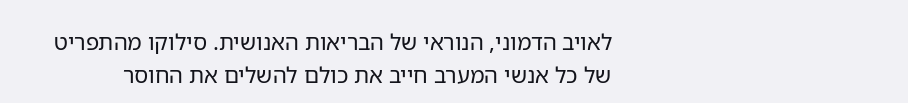לאויב הדמוני, הנוראי של הבריאות האנושית. סילוקו מהתפריט של כל אנשי המערב חייב את כולם להשלים את החוסר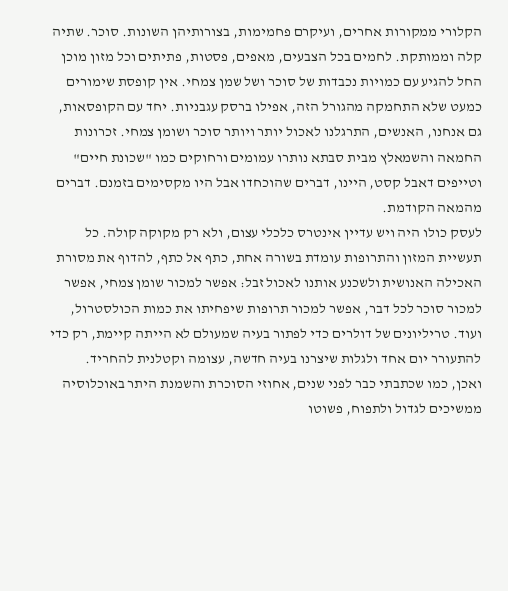הקלורי ממקורות אחרים, ועיקרם פחמימות, בצורותיהן השונות. סוכר. שתיה קלה וממותקת. לחמים בכל הצבעים, מאפים, פסטות, פתיתים וכל מזון מוכן החל להגיע עם כמויות נכבדות של סוכר ושל שמן צמחי. אין קופסת שימורים כמעט שלא התחמקה מהגורל הזה, אפילו ברסק עגבניות. יחד עם הקופסאות, גם אנחנו, האנשים, התרגלנו לאכול יותר ויותר סוכר ושומן צמחי. זכרונות החמאה והשמאלץ מבית סבתא נותרו עמומים ורחוקים כמו "שכונת חיים" וטייפים דאבל קסט, היינו, דברים שהוכחדו אבל היו מקסימים בזמנם. דברים מהמאה הקודמת.
לעסק כולו היה ויש עדיין אינטרס כלכלי עצום, ולא רק מקוקה קולה. כל תעשיית המזון והתרופות עומדת בשורה אחת, כתף אל כתף, להדוף את מסורת האכילה האנושית ולשכנע אותנו לאכול זבל: אפשר למכור שומן צמחי, אפשר למכור סוכר לכל דבר, אפשר למכור תרופות שיפחיתו את כמות הכולסטרול, ועוד. טריליונים של דולרים כדי לפתור בעיה שמעולם לא הייתה קיימת, רק כדי להתעורר יום אחד ולגלות שיצרנו בעיה חדשה, עצומה וקטלנית להחריד.
ואכן, כמו שכתבתי כבר לפני שנים, אחוזי הסוכרת והשמנת היתר באוכלוסיה ממשיכים לגדול ולתפוח, פשוטו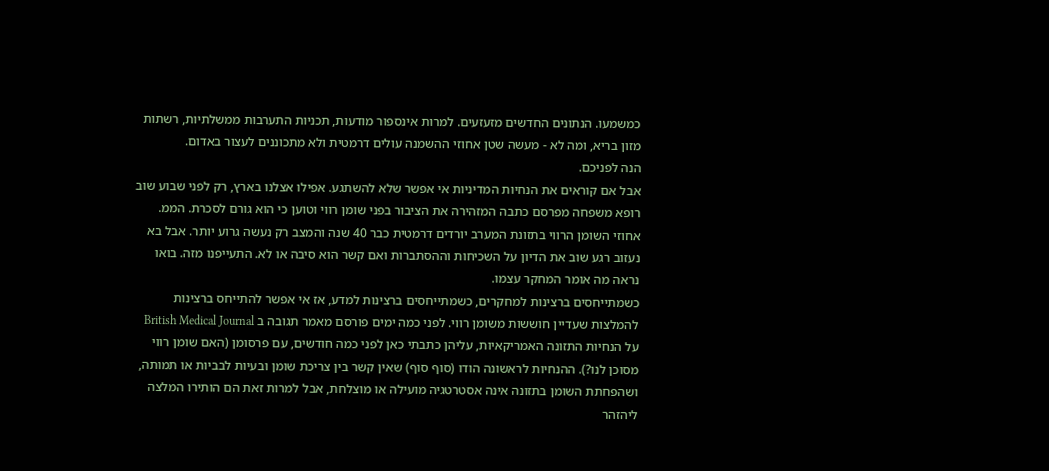כמשמעו. הנתונים החדשים מזעזעים. למרות אינספור מודעות, תכניות התערבות ממשלתיות, רשתות מזון בריא, ומה לא - מעשה שטן אחוזי ההשמנה עולים דרמטית ולא מתכוננים לעצור באדום.
הנה לפניכם.
אבל אם קוראים את הנחיות המדיניות אי אפשר שלא להשתגע. אפילו אצלנו בארץ, רק לפני שבוע שוב רופא משפחה מפרסם כתבה המזהירה את הציבור בפני שומן רווי וטוען כי הוא גורם לסכרת. הממ. אחוזי השומן הרווי בתזונת המערב יורדים דרמטית כבר 40 שנה והמצב רק נעשה גרוע יותר. אבל בא נעזוב רגע שוב את הדיון על השכיחות וההסתברות ואם קשר הוא סיבה או לא. התעייפנו מזה. בואו נראה מה אומר המחקר עצמו.
כשמתייחסים ברצינות למחקרים, כשמתייחסים ברצינות למדע, אז אי אפשר להתייחס ברצינות להמלצות שעדיין חוששות משומן רווי. לפני כמה ימים פורסם מאמר תגובה ב British Medical Journal על הנחיות התזונה האמריקאיות, עליהן כתבתי כאן לפני כמה חודשים, עם פרסומן (האם שומן רווי מסוכן לנו?). ההנחיות לראשונה הודו (סוף סוף) שאין קשר בין צריכת שומן ובעיות לבביות או תמותה, ושהפחתת השומן בתזונה אינה אסטרטגיה מועילה או מוצלחת, אבל למרות זאת הם הותירו המלצה ליהזהר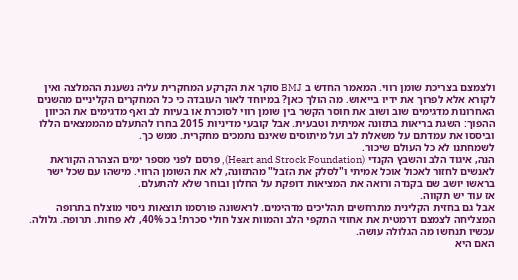ולצמצם בצריכת שומן רווי. המאמר החדש ב BMJ סוקר את הקרקע המחקרית עליה נשענת ההמלצה ואין לקורא אלא לפרוך את ידיו בייאוש. מה הולך כאן? במיוחד לאור העובדה כי כל המחקרים הקליניים מהשנים האחרונות מדגימים שוב ושוב את חוסר הקשר בין שומן רווי לסוכרת או בעיות לב ואף מדגימים את הכיוון ההפוך: השגת בריאות בתזונה אמיתית וטבעית. אבל קובעי מדיניות 2015 בחרו להתעלם מהממצאים הללו וביססו את עמדתם על משאלת לב ועל מיתוסים שאינם נתמכים מחקרית. ממש כך.
לשמחתנו לא כל העולם שיכור.
הנה, איגוד הלב והשבץ הקנדי (Heart and Strock Foundation), פרסם לפני מספר ימים הצהרה הקוראת לאנשים לחזור לאכול אוכל אמיתי ו"לסלק את הזבל" מהתזונה, לא את השומן הרווי. מישהו עם שכל ישר בראשו יושב שם בקנדה ורואה את המציאות דופקת על החלון ובוחר שלא להתעלם.
אז עוד יש תקווה.
אבל גם בחזית הקלינית מתרחשים תהליכים מדהימים. לראשונה פורסמו תוצאות ניסוי מוצלח בתרופה המצליחה לצמצם דרמטית את אחוזי התקפי הלב והמוות אצל חולי סכרת! בכ 40%, לא פחות. תרופה. גלולה. עכשיו תנחשו מה הגלולה עושה.
האם היא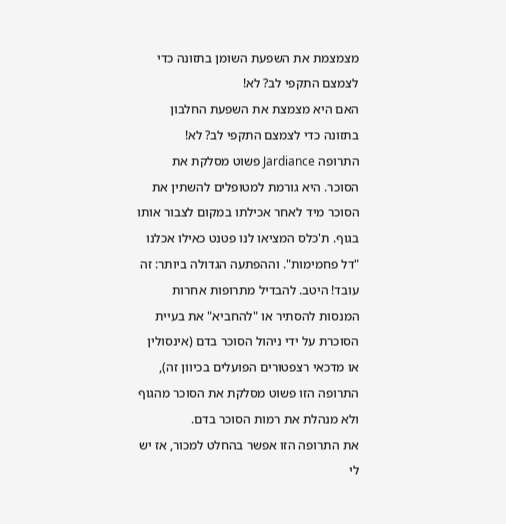מצמצמת את השפעת השומן בתזונה כדי לצמצם התקפי לב? לא!
האם היא מצמצת את השפעת החלבון בתזונה כדי לצמצם התקפי לב? לא!
התרופה Jardiance פשוט מסלקת את הסוכר. היא גורמת למטופלים להשתין את הסוכר מיד לאחר אכילתו במקום לצבור אותו בגוף. ת'כלס המציאו לנו פטנט כאילו אכלנו "דל פחמימות". וההפתעה הגדולה ביותר: זה עובד! היטב. להבדיל מתרופות אחרות המנסות להסתיר או "להחביא" את בעיית הסוכרת על ידי ניהול הסוכר בדם (אינסולין או מדכאי רצפטורים הפועלים בכיוון זה), התרופה הזו פשוט מסלקת את הסוכר מהגוף ולא מנהלת את רמות הסוכר בדם.
את התרופה הזו אפשר בהחלט למכור, אז יש לי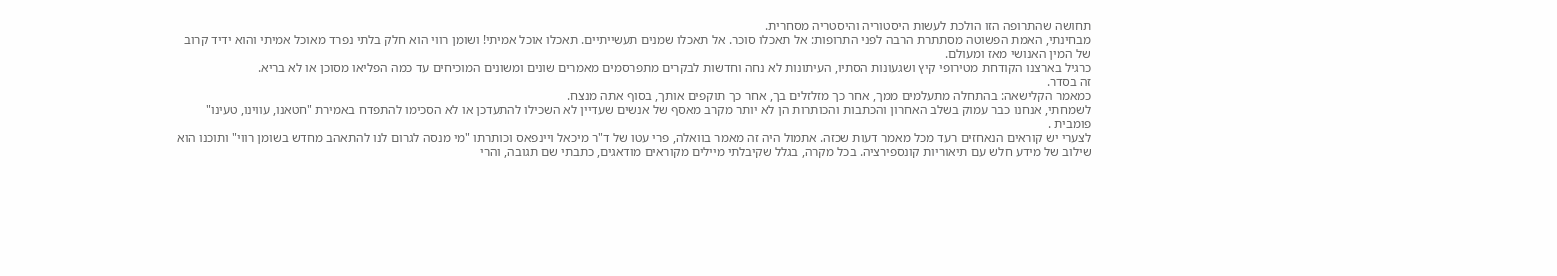תחושה שהתרופה הזו הולכת לעשות היסטוריה והיסטריה מסחרית.
מבחינתי, האמת הפשוטה מסתתרת הרבה לפני התרופות: אל תאכלו סוכר. אל תאכלו שמנים תעשייתיים. תאכלו אוכל אמיתי! ושומן רווי הוא חלק בלתי נפרד מאוכל אמיתי והוא ידיד קרוב של המין האנושי מאז ומעולם.
כרגיל בארצנו הקודחת מטירופי קיץ ושגעונות הסתיו, העיתונות לא נחה וחדשות לבקרים מתפרסמים מאמרים שונים ומשונים המוכיחים עד כמה הפליאו מסוכן או לא בריא.
זה בסדר.
כמאמר הקלישאה: בהתחלה מתעלמים ממך, אחר כך מזלזלים בך, אחר כך תוקפים אותך, בסוף אתה מנצח.
לשמחתי, אנחנו כבר עמוק בשלב האחרון והכתבות והכותרות הן לא יותר מקרב מאסף של אנשים שעדיין לא השכילו להתעדכן או לא הסכימו להתפדח באמירת "חטאנו, עווינו, טעינו" פומבית .
לצערי יש קוראים הנאחזים רעד מכל מאמר דעות שכזה. אתמול היה זה מאמר בוואלה, פרי עטו של ד"ר מיכאל ויינפאס וכותרתו "מי מנסה לגרום לנו להתאהב מחדש בשומן רווי" ותוכנו הוא שילוב של מידע חלש עם תיאוריות קונספירציה. בכל מקרה, בגלל שקיבלתי מיילים מקוראים מודאגים, כתבתי שם תגובה, והרי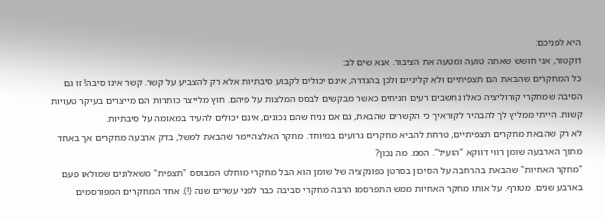היא לפניכם:
דוקטור, אני חושש שאתה טועה ומטעה את הציבור. אנא שים לב:
כל המחקרים שהבאת הם תצפיתיים ולא קליניים ולכן בהגדרה, אינם יכולים לקבוע סיבתיות אלא רק להצביע על קשר. קשר אינו סיבה! זו גם הסיבה שמחקרי קורוליציה כאלו נחשבים רעים וזניחים כאשר מבקשים לבסס המלצות על פיהם. חוץ מלייצר כותרות הם מייצרים בעיקר טעויות קשות. הייתי ממליץ לך להבהיר לקוראיך כי הקשרים שהבאת, גם אם נניח שהם נכונים, אינם יכולים להעיד במאומה על סיבתיות.
לא רק שהבאת מחקרים תצפיתיים, טרחת להביא מחקרים גרועים במיוחד. מחקר האלצהיימר שהבאת למשל, בדק ארבעה מחקרים אך באחד מתוך הארבעה שומן רווי דווקא "הועיל". הממ. מה נכון?
"מחקר האחיות" שהבאת בהרחבה על הסיכון בסרטן כפונקציה של שומן הוא הבל מחקרי מוחלט המבוסס "תצפית" משאלונים שמולאו פעם בארבע שנים. מטורף. על אותו מחקר האחיות ממש התפרסמו הרבה מחקרי סביבה כבר לפני עשרים שנה (!). אחד המחקרים המפורסמים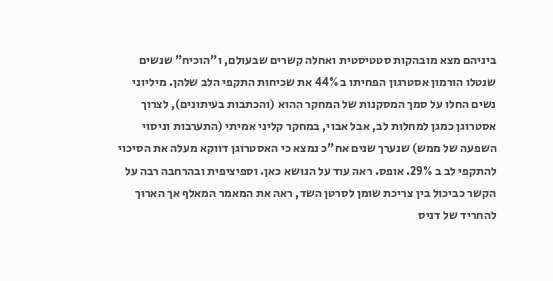ביניהם מצא מובהקות סטטיסטית ואחלה קשרים שבעולם, ו"הוכיח" שנשים שנטלו הורמון אסטרגון הפחיתו ב 44% את שכיחות התקפי הלב שלהן. מיליוני נשים החלו על סמך המסקנות של המחקר ההוא (והכתבות בעיתונים), לצרוך אסטרוגן כמגן למחלות לב, אבל אבוי, במחקר קליני אמיתי (התערבות וניסוי השפעה של ממש) שנערך שנים אח"כ נמצא כי האסטרוגן דווקא מעלה את הסיכוי להתקפי לב ב 29%. אופס. ראה עוד על הנושא כאן. וספיציפית ובהרחבה רבה על הקשר כביכול בין צריכת שומן לסרטן השד, ראה את המאמר המאלף אך הארוך להחריד של דניס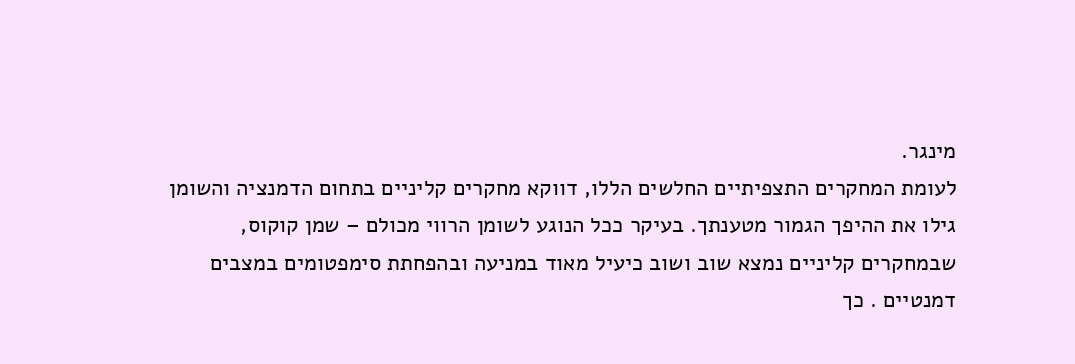מינגר.
לעומת המחקרים התצפיתיים החלשים הללו, דווקא מחקרים קליניים בתחום הדמנציה והשומן גילו את ההיפך הגמור מטענתך. בעיקר ככל הנוגע לשומן הרווי מכולם – שמן קוקוס, שבמחקרים קליניים נמצא שוב ושוב כיעיל מאוד במניעה ובהפחתת סימפטומים במצבים דמנטיים . כך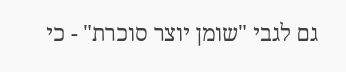גם לגבי "שומן יוצר סוכרת" - כי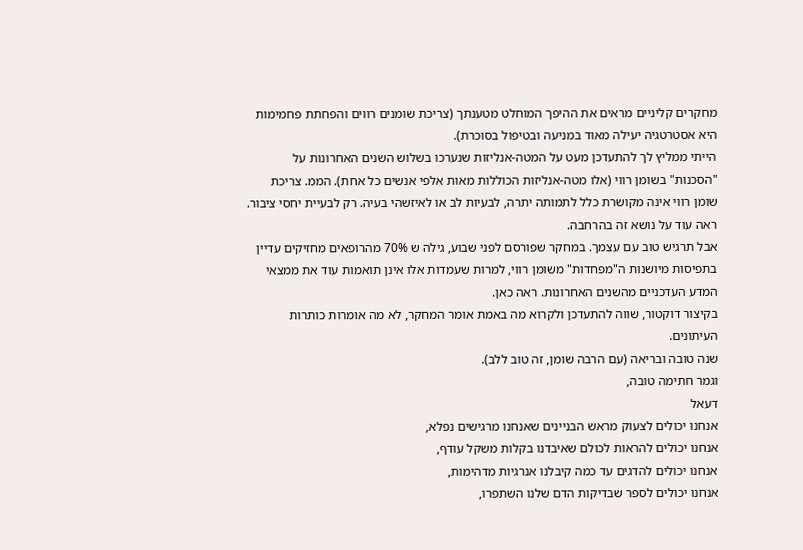מחקרים קליניים מראים את ההיפך המוחלט מטענתך (צריכת שומנים רווים והפחתת פחמימות היא אסטרטגיה יעילה מאוד במניעה ובטיפול בסוכרת).
הייתי ממליץ לך להתעדכן מעט על המטה-אנליזות שנערכו בשלוש השנים האחרונות על "הסכנות" בשומן רווי (אלו מטה-אנליזות הכוללות מאות אלפי אנשים כל אחת). הממ. צריכת שומן רווי אינה מקושרת כלל לתמותה יתרה, לבעיות לב או לאיזשהי בעיה. רק לבעיית יחסי ציבור. ראה עוד על נושא זה בהרחבה.
אבל תרגיש טוב עם עצמך. במחקר שפורסם לפני שבוע, גילה ש 70% מהרופאים מחזיקים עדיין בתפיסות מיושנות ה"מפחדות" משומן רווי, למרות שעמדות אלו אינן תואמות עוד את ממצאי המדע העדכניים מהשנים האחרונות. ראה כאן.
בקיצור דוקטור, שווה להתעדכן ולקרוא מה באמת אומר המחקר, לא מה אומרות כותרות העיתונים.
שנה טובה ובריאה (עם הרבה שומן, זה טוב ללב).
וגמר חתימה טובה,
דעאל
אנחנו יכולים לצעוק מראש הבניינים שאנחנו מרגישים נפלא,
אנחנו יכולים להראות לכולם שאיבדנו בקלות משקל עודף,
אנחנו יכולים להדגים עד כמה קיבלנו אנרגיות מדהימות,
אנחנו יכולים לספר שבדיקות הדם שלנו השתפרו,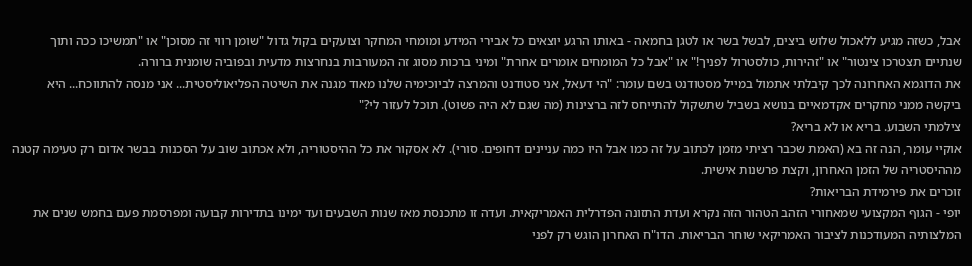אבל, כשזה מגיע ללאכול שלוש ביצים, לבשל בשר או לטגן בחמאה - באותו הרגע יוצאים כל אבירי המידע ומומחי המחקר וצועקים בקול גדול "שומן רווי זה מסוכן" או "תמשיכו ככה ותוך שנתיים תצטרכו צינטור" או "זהירות, כולסטרול לפניך!" או "אבל כל המומחים אומרים אחרת" ומיני ברכות מסוג זה המעורבות בנחרצות מדעית ובפוביה שומנית ברורה.
את הדוגמא האחרונה לכך קיבלתי אתמול במייל מסטודנט בשם עומר: "הי דעאל, אני סטודנט והמרצה לביוכימיה שלנו מאוד מגנה את השיטה הפליאוליסטית... אני מנסה להתווכח... היא ביקשה ממני מחקרים אקדמאיים בנושא בשביל שתשקול להתייחס לזה ברצינות (מה שגם לא היה פשוט). תוכל לעזור לי?"
צילמתי השבוע. בריא או לא בריא?
אוקיי עומר, הנה זה בא (האמת שכבר רציתי מזמן לכתוב על זה כמו אבל היו כמה עניינים דחופים. סורי). לא אסקור את כל ההיסטוריה, ולא אכתוב שוב על הסכנות בבשר אדום רק טעימה קטנה מההיסטריה של הזמן האחרון, וקצת פרשנות אישית.
זוכרים את פירמידת הבריאות?
יופי - הגוף המקצועי שמאחורי הזהב הטהור הזה נקרא ועדת התזונה הפדרלית האמריקאית. ועדה זו מתכנסת מאז שנות השבעים ועד ימינו בתדירות קבועה ומפרסמת פעם בחמש שנים את המלצותיה המעודכנות לציבור האמריקאי שוחר הבריאות. הדו"ח האחרון הוגש רק לפני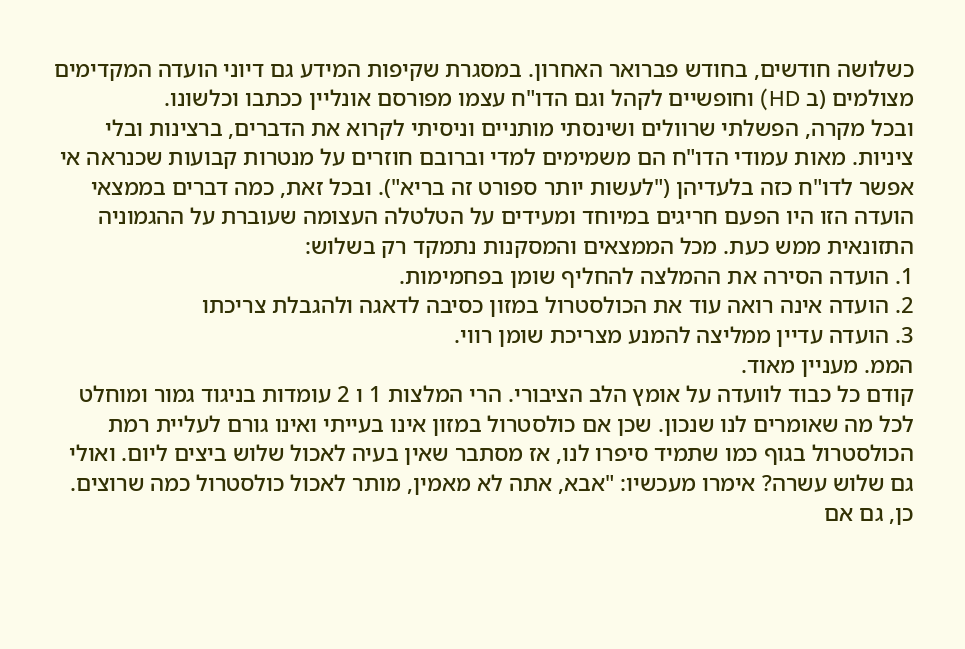כשלושה חודשים, בחודש פברואר האחרון. במסגרת שקיפות המידע גם דיוני הועדה המקדימים מצולמים (ב HD) וחופשיים לקהל וגם הדו"ח עצמו מפורסם אונליין ככתבו וכלשונו.
ובכל מקרה, הפשלתי שרוולים ושינסתי מותניים וניסיתי לקרוא את הדברים, ברצינות ובלי ציניות. מאות עמודי הדו"ח הם משמימים למדי וברובם חוזרים על מנטרות קבועות שכנראה אי אפשר לדו"ח כזה בלעדיהן ("לעשות יותר ספורט זה בריא"). ובכל זאת, כמה דברים בממצאי הועדה הזו היו הפעם חריגים במיוחד ומעידים על הטלטלה העצומה שעוברת על ההגמוניה התזונאית ממש כעת. מכל הממצאים והמסקנות נתמקד רק בשלוש:
1. הועדה הסירה את ההמלצה להחליף שומן בפחמימות.
2. הועדה אינה רואה עוד את הכולסטרול במזון כסיבה לדאגה ולהגבלת צריכתו
3. הועדה עדיין ממליצה להמנע מצריכת שומן רווי.
הממ. מעניין מאוד.
קודם כל כבוד לוועדה על אומץ הלב הציבורי. הרי המלצות 1 ו 2 עומדות בניגוד גמור ומוחלט לכל מה שאומרים לנו שנכון. שכן אם כולסטרול במזון אינו בעייתי ואינו גורם לעליית רמת הכולסטרול בגוף כמו שתמיד סיפרו לנו, אז מסתבר שאין בעיה לאכול שלוש ביצים ליום. ואולי גם שלוש עשרה? אימרו מעכשיו: "אבא, אתה לא מאמין, מותר לאכול כולסטרול כמה שרוצים. כן, גם אם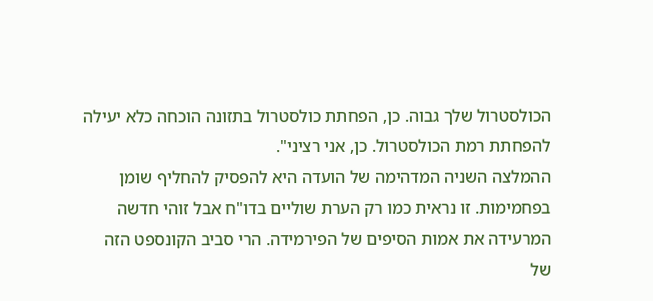הכולסטרול שלך גבוה. כן, הפחתת כולסטרול בתזונה הוכחה כלא יעילה להפחתת רמת הכולסטרול. כן, אני רציני".
ההמלצה השניה המדהימה של הועדה היא להפסיק להחליף שומן בפחמימות. זו נראית כמו רק הערת שוליים בדו"ח אבל זוהי חדשה המרעידה את אמות הסיפים של הפירמידה. הרי סביב הקונספט הזה של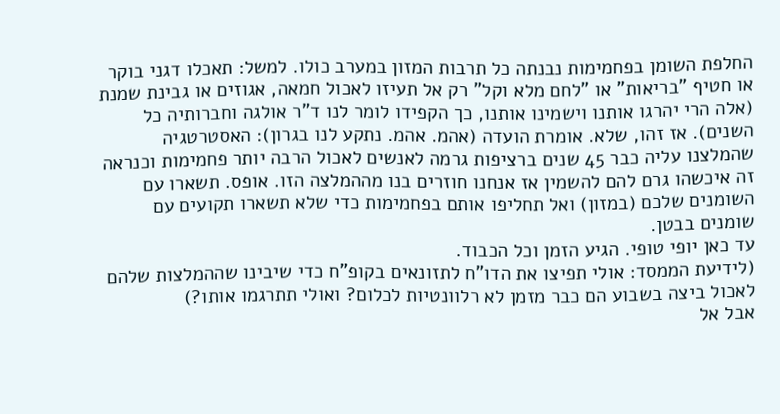החלפת השומן בפחמימות נבנתה כל תרבות המזון במערב כולו. למשל: תאכלו דגני בוקר או חטיף "בריאות" או "לחם מלא וקל" רק אל תעיזו לאכול חמאה, אגוזים או גבינת שמנת (אלה הרי יהרגו אותנו וישמינו אותנו, כך הקפידו לומר לנו ד"ר אולגה וחברותיה כל השנים). אז זהו, שלא. אומרת הועדה (אהמ. אהמ. נתקע לנו בגרון): האסטרטגיה שהמלצנו עליה כבר 45 שנים ברציפות גרמה לאנשים לאכול הרבה יותר פחמימות וכנראה זה איכשהו גרם להם להשמין אז אנחנו חוזרים בנו מההמלצה הזו. אופס. תשארו עם השומנים שלכם (במזון) ואל תחליפו אותם בפחמימות כדי שלא תשארו תקועים עם שומנים בבטן.
עד כאן יופי טופי. הגיע הזמן וכל הכבוד.
(לידיעת הממסד: אולי תפיצו את הדו"ח לתזונאים בקופ"ח כדי שיבינו שההמלצות שלהם לאכול ביצה בשבוע הם כבר מזמן לא רלוונטיות לכלום? ואולי תתרגמו אותו?)
אבל אל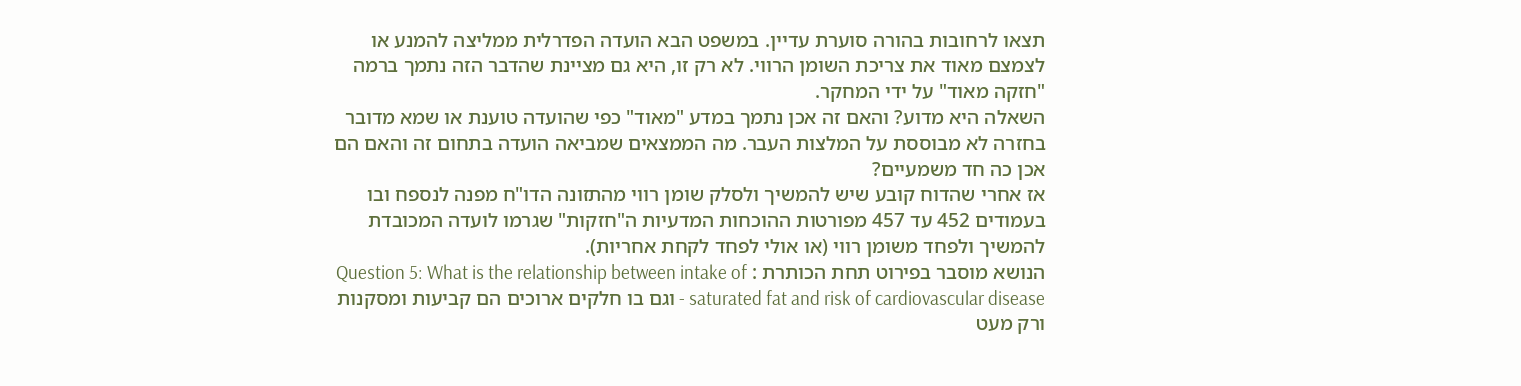תצאו לרחובות בהורה סוערת עדיין. במשפט הבא הועדה הפדרלית ממליצה להמנע או לצמצם מאוד את צריכת השומן הרווי. לא רק זו, היא גם מציינת שהדבר הזה נתמך ברמה "חזקה מאוד" על ידי המחקר.
השאלה היא מדוע? והאם זה אכן נתמך במדע "מאוד" כפי שהועדה טוענת או שמא מדובר בחזרה לא מבוססת על המלצות העבר. מה הממצאים שמביאה הועדה בתחום זה והאם הם אכן כה חד משמעיים?
אז אחרי שהדוח קובע שיש להמשיך ולסלק שומן רווי מהתזונה הדו"ח מפנה לנספח ובו בעמודים 452 עד 457 מפורטות ההוכחות המדעיות ה"חזקות" שגרמו לועדה המכובדת להמשיך ולפחד משומן רווי (או אולי לפחד לקחת אחריות).
הנושא מוסבר בפירוט תחת הכותרת : Question 5: What is the relationship between intake of saturated fat and risk of cardiovascular disease - וגם בו חלקים ארוכים הם קביעות ומסקנות ורק מעט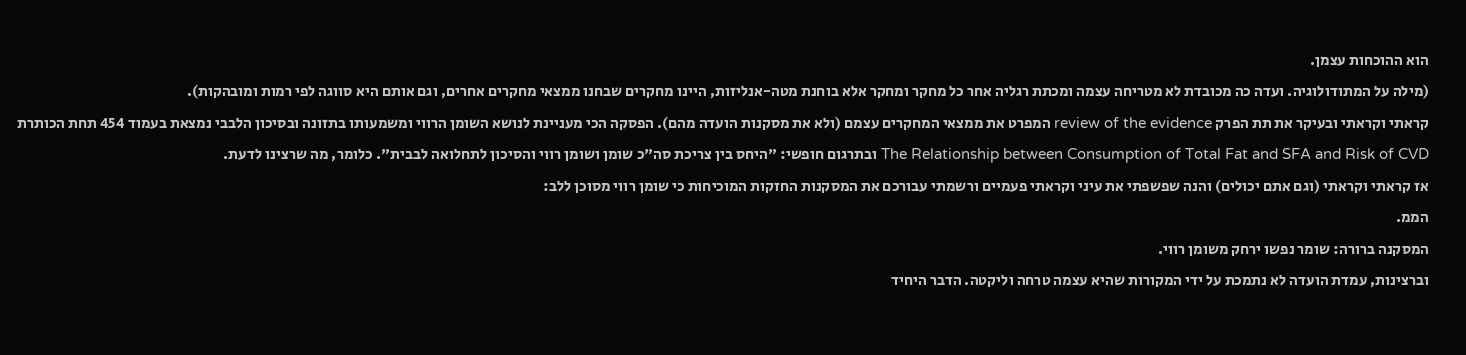הוא ההוכחות עצמן.
(מילה על המתודולוגיה. ועדה כה מכובדת לא מטריחה עצמה ומכתת רגליה אחר כל מחקר ומחקר אלא בוחנת מטה-אנליזות, היינו מחקרים שבחנו ממצאי מחקרים אחרים, וגם אותם היא סווגה לפי רמות ומובהקות).
קראתי וקראתי ובעיקר את תת הפרק review of the evidence המפרט את ממצאי המחקרים עצמם (ולא את מסקנות הועדה מהם). הפסקה הכי מעניינת לנושא השומן הרווי ומשמעותו בתזונה ובסיכון הלבבי נמצאת בעמוד 454 תחת הכותרת
The Relationship between Consumption of Total Fat and SFA and Risk of CVD ובתרגום חופשי: "היחס בין צריכת סה"כ שומן ושומן רווי והסיכון לתחלואה לבבית". כלומר, מה שרצינו לדעת.
אז קראתי וקראתי (וגם אתם יכולים) והנה שפשפתי את עיני וקראתי פעמיים ורשמתי עבורכם את המסקנות החזקות המוכיחות כי שומן רווי מסוכן ללב:
הממ.
המסקנה ברורה: שומר נפשו ירחק משומן רווי.
וברצינות, עמדת הועדה לא נתמכת על ידי המקורות שהיא עצמה טרחה וליקטה. הדבר היחיד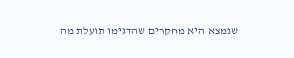שנמצא היא מחקרים שהדגימו תועלת מה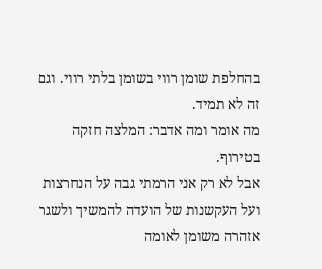בהחלפת שומן רווי בשומן בלתי רווי. וגם זה לא תמיד.
מה אומר ומה אדבר: המלצה חזקה בטירוף.
אבל לא רק אני הרמתי גבה על הנחרצות ועל העקשנות של הועדה להמשיך ולשגר אזהרה משומן לאומה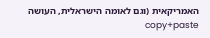האמריקאית (וגם לאומה הישראלית, העושה copy+paste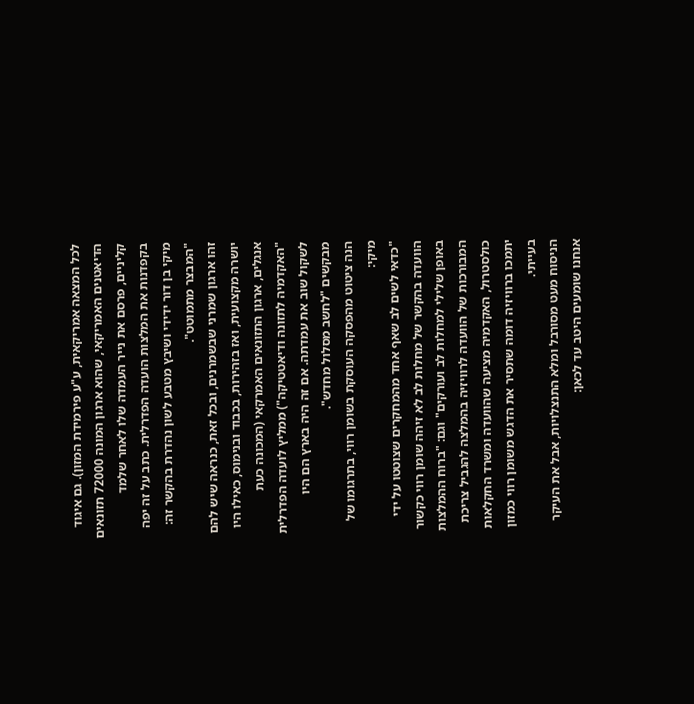לכל המצאה אמריקאית, ע"ע פירמידת המזון). גם איגוד הדיאטנים האמריקאי, שהוא ארגון המונה 72000 תזונאים קליניים, פרסם את נייר העמדה שלו לאחר שלמד בקפדנות את המלצות הועדה הפדרלית. כתב על זה יפה מיקי בן דור ידידי ושיבץ מטבע לשון נהדרת בהקשר זה: "המבצר מתמוטט".
זהו ארגון שמרני שבשמרנים, ובכל זאת, כנראה שיש להם יושרה מקצועית, ואז בזהירות, בכבוד ובנימוס, כאילו היו אנגלים, ארגון התזונאים האמרקאי (המכונה כעת "האקדמיה לתזונה ודיאטטיקה") ממליץ לועדה הפדרלית לשקול שוב את עמדתה. אם זה היה בארץ הם היו מבקשים "לחשב מסלול מחדש".
הנה ציטוט מהפסקה העוסקת בשומן רווי, בתרגומו של מיקי:
"כדאי לשים לב שאף אחד מהמחקרים שצוטטו על ידי הוועדה בהקשר של מחלות לב לא זיהה שומן רווי כקשור באופן שלילי למחלות לב ועורקים" וגם: "ברוח ההמלצות המבורכות של הוועדה לרוויזיה בהמלצה להגביל צריכת כולסטרול, האקדמיה מציעה שהוועדה ומשרד החקלאות יתמכו ברוויזיה דומה שתסיר את הדגש משומן רווי כמזון בעייתי.
הניסוח מעט מסורבל ומלא התנצלויות, אבל את העיקר אנחנו שומעים היטב עד לכאן: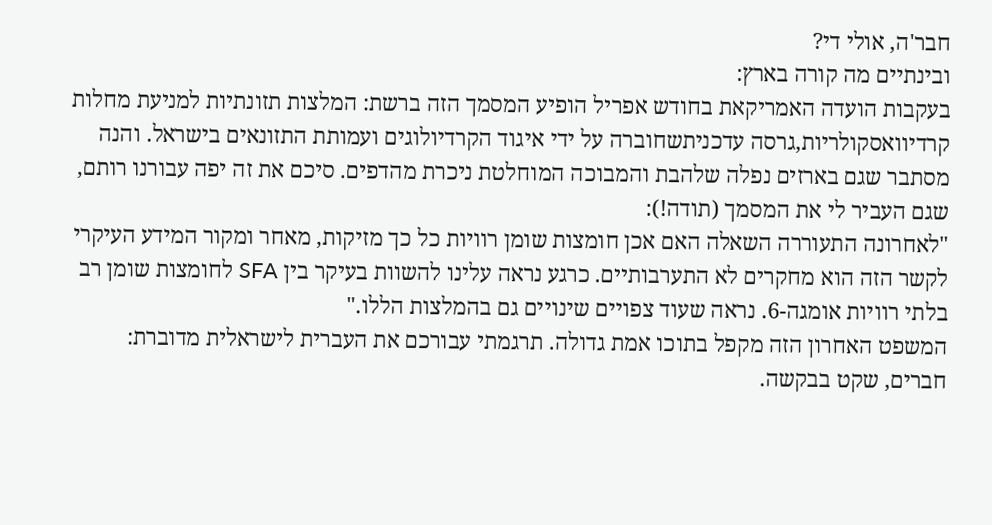חבר'ה, אולי די?
ובינתיים מה קורה בארץ:
בעקבות הועדה האמריקאת בחודש אפריל הופיע המסמך הזה ברשת: המלצות תזונתיות למניעת מחלות קרדיוואסקולריות,גרסה עדכניתשחוברה על ידי איגוד הקרדיולוגים ועמותת התזונאים בישראל. והנה מסתבר שגם בארזים נפלה שלהבת והמבוכה המוחלטת ניכרת מהדפים. סיכם את זה יפה עבורנו רותם, שגם העביר לי את המסמך (תודה!):
"לאחרונה התעוררה השאלה האם אכן חומצות שומן רוויות כל כך מזיקות, מאחר ומקור המידע העיקרי לקשר הזה הוא מחקרים לא התערבותיים. כרגע נראה עלינו להשוות בעיקר בין SFA לחומצות שומן רב בלתי רוויות אומגה-6. נראה שעוד צפויים שינויים גם בהמלצות הללו."
המשפט האחרון הזה מקפל בתוכו אמת גדולה. תרגמתי עבורכם את העברית לישראלית מדוברת:
חברים, שקט בבקשה.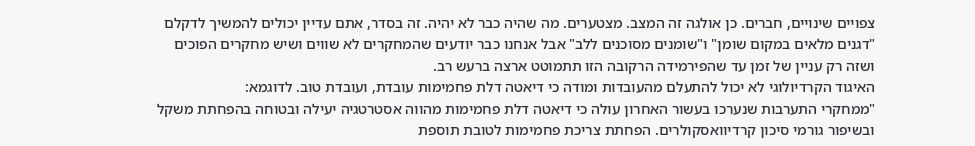צפויים שינויים, חברים. כן אולגה זה המצב. מצטערים. מה שהיה כבר לא יהיה. זה בסדר, אתם עדיין יכולים להמשיך לדקלם "דגנים מלאים במקום שומן" ו"שומנים מסוכנים ללב" אבל אנחנו כבר יודעים שהמחקרים לא שווים ושיש מחקרים הפוכים ושזה רק עניין של זמן עד שהפירמידה הרקובה הזו תתמוטט ארצה ברעש רב.
האיגוד הקרדיולוגי לא יכול להתעלם מהעובדות ומודה כי דיאטה דלת פחמימות עובדת, ועובדת טוב. לדוגמא:
"ממחקרי התערבות שנערכו בעשור האחרון עולה כי דיאטה דלת פחמימות מהווה אסטרטגיה יעילה ובטוחה בהפחתת משקל ובשיפור גורמי סיכון קרדיוואסקולרים. הפחתת צריכת פחמימות לטובת תוספת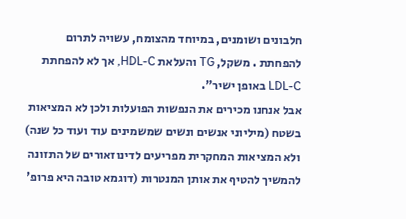חלבונים ושומנים, במיוחד מהצומח, עשויה לתרום להפחתת . משקל, TG והעלאת HDL-C, אך לא להפחתת LDL-C באופן ישיר".
אבל אנחנו מכירים את הנפשות הפועלות ולכן לא המציאות בשטח (מיליוני אנשים ונשים שמשמינים עוד ועוד כל שנה) ולא המציאות המחקרית מפריעים לדינוזאורים של התזונה להמשיך להטיף את אותן המנטרות (דוגמא טובה היא פרופ'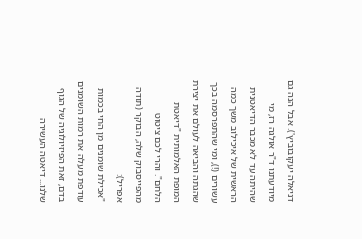דניאלה יעקובוביץ'). אבל הנה גם מיודעתנו ד"ר אולגה רז, מי שהיתה עד לא מכבר הדיאטנית הראשית של איכילוב משך כמה עשורים (!), ומי שהתפרסמה בכך שהגתה והביאה לעולם את יצירת המופת האלמותית "דיאטת הלחם". והרי לכם ציטוט מהפייסבוק שלה, הבוקר (תודה אפריל):
"אכילת שומנים מן החי בכמות עודפת מעלה את רמות השומנים בדם, זאת הפיזיולוגיה של הגוף שלנו... דיאטה העשירה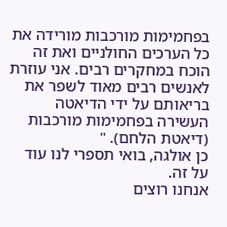בפחמימות מורכבות מורידה את כל הערכים החולניים ואת זה הוכח במחקרים רבים. אני עוזרת לאנשים רבים מאוד לשפר את בריאותם על ידי הדיאטה העשירה בפחמימות מורכבות (דיאטת הלחם). "
כן אולגה, בואי תספרי לנו עוד על זה.
אנחנו רוצים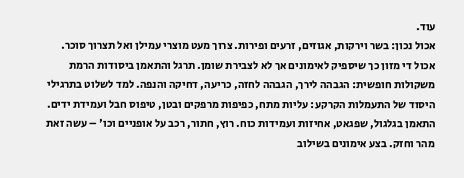עוד.
אכול נכון: בשר וירקות, אגוזים, זרעים ופירות. צרוך מעט מוצרי עמילן ואל תצרוך סוכר. אכול די מזון כך שיספיק לאימונים אך לא לצבירת שומן. תרגל והתאמן ביסודות הרמת משקולות חופשית: הגבהה לירך, הגבהה לחזה, כריעה, דחיקה והנפה. למד לשלוט בתרגילי היסוד של התעמלות הקרקע: עליות מתח, כפיפות מרפקים ובטן, טיפוס חבל ועמידת ידים. התאמן בגלגול, שפגאט, אחיזות ועמידות כוח. רוץ, חתור, רכב על אופניים וכו' – עשה זאת מהר וחזק. בצע אימונים בשילוב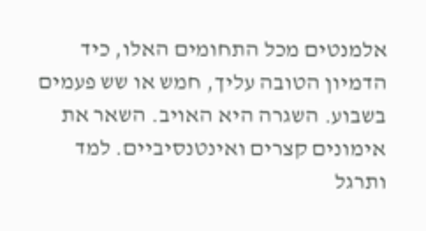אלמנטים מכל התחומים האלו, כיד הדמיון הטובה עליך, חמש או שש פעמים בשבוע. השגרה היא האויב. השאר את אימונים קצרים ואינטנסיביים. למד ותרגל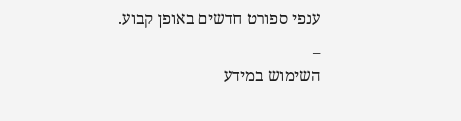ענפי ספורט חדשים באופן קבוע.
_
השימוש במידע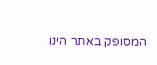המסופק באתר הינו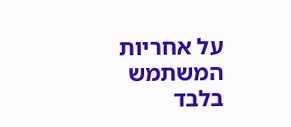על אחריות המשתמש בלבד